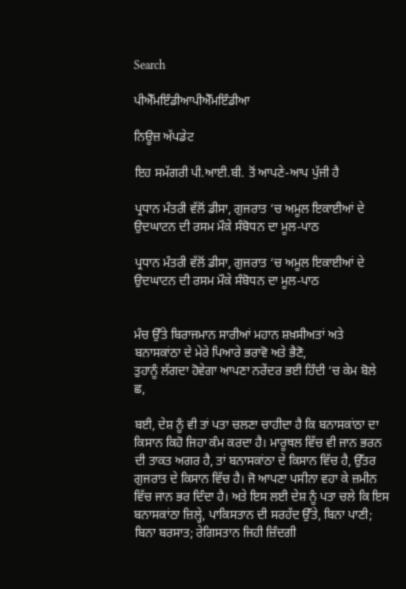Search

ਪੀਐੱਮਇੰਡੀਆਪੀਐੱਮਇੰਡੀਆ

ਨਿਊਜ਼ ਅੱਪਡੇਟ

ਇਹ ਸਮੱਗਰੀ ਪੀ.ਆਈ.ਬੀ. ਤੋਂ ਆਪਣੇ-ਆਪ ਪੁੱਜੀ ਹੈ

ਪ੍ਰਧਾਨ ਮੰਤਰੀ ਵੱਲੋਂ ਡੀਸਾ, ਗੁਜਰਾਤ ‘ਚ ਅਮੂਲ ਇਕਾਈਆਂ ਦੇ ਉਦਘਾਟਨ ਦੀ ਰਸਮ ਮੌਕੇ ਸੰਬੋਧਨ ਦਾ ਮੂਲ-ਪਾਠ

ਪ੍ਰਧਾਨ ਮੰਤਰੀ ਵੱਲੋਂ ਡੀਸਾ, ਗੁਜਰਾਤ ‘ਚ ਅਮੂਲ ਇਕਾਈਆਂ ਦੇ ਉਦਘਾਟਨ ਦੀ ਰਸਮ ਮੌਕੇ ਸੰਬੋਧਨ ਦਾ ਮੂਲ-ਪਾਠ


ਮੰਚ ਉੱਤੇ ਬਿਰਾਜਮਾਨ ਸਾਰੀਆਂ ਮਹਾਨ ਸ਼ਖ਼ਸੀਅਤਾਂ ਅਤੇ ਬਨਾਸਕਾਂਠਾ ਦੇ ਮੇਰੇ ਪਿਆਰੇ ਭਰਾਵੋ ਅਤੇ ਭੈਣੋ,
ਤੁਹਾਨੂੰ ਲੱਗਦਾ ਹੋਵੇਗਾ ਆਪਣਾ ਨਰੇਂਦਰ ਭਈ ਹਿੰਦੀ ‘ਚ ਕੇਮ ਬੋਲੇ ਛ,

ਬਈ, ਦੇਸ਼ ਨੂੰ ਵੀ ਤਾਂ ਪਤਾ ਚਲਣਾ ਚਾਹੀਦਾ ਹੈ ਕਿ ਬਨਾਸਕਾਂਠਾ ਦਾ ਕਿਸਾਨ ਕਿਹੋ ਜਿਹਾ ਕੰਮ ਕਰਦਾ ਹੈ। ਮਾਰੂਥਲ ਵਿੱਚ ਵੀ ਜਾਨ ਭਰਨ ਦੀ ਤਾਕਤ ਅਗਰ ਹੈ, ਤਾਂ ਬਨਾਸਕਾਂਠਾ ਦੇ ਕਿਸਾਨ ਵਿੱਚ ਹੈ, ਉੱਤਰ ਗੁਜਰਾਤ ਦੇ ਕਿਸਾਨ ਵਿੱਚ ਹੈ। ਜੋ ਆਪਣਾ ਪਸੀਨਾ ਵਹਾ ਕੇ ਜ਼ਮੀਨ ਵਿੱਚ ਜਾਨ ਭਰ ਦਿੰਦਾ ਹੈ। ਅਤੇ ਇਸ ਲਈ ਦੇਸ਼ ਨੂੰ ਪਤਾ ਚਲੇ ਕਿ ਇਸ ਬਨਾਸਕਾਂਠਾ ਜ਼ਿਲ੍ਹੇ, ਪਾਕਿਸਤਾਨ ਦੀ ਸਰਹੱਦ ਉੱਤੇ, ਬਿਨਾ ਪਾਣੀ; ਬਿਨਾ ਬਰਸਾਤ; ਰੇਗਿਸਤਾਨ ਜਿਹੀ ਜ਼ਿੰਦਗੀ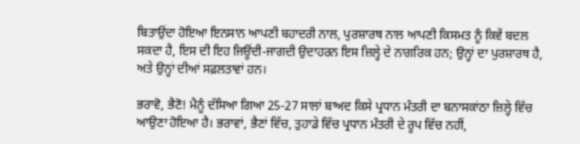ਬਿਤਾਉਂਦਾ ਹੋਇਆ ਇਨਸਾਨ ਆਪਣੀ ਬਹਾਦਰੀ ਨਾਲ, ਪੁਰਸ਼ਾਰਥ ਨਾਲ ਆਪਣੀ ਕਿਸਮਤ ਨੂੰ ਕਿਵੇਂ ਬਦਲ ਸਕਦਾ ਹੈ, ਇਸ ਦੀ ਇਹ ਜਿਊਂਦੀ-ਜਾਗਦੀ ਉਦਾਹਰਨ ਇਸ ਜ਼ਿਲ੍ਹੇ ਦੇ ਨਾਗਰਿਕ ਹਨ; ਉਨ੍ਹਾਂ ਦਾ ਪੁਰਸ਼ਾਰਥ ਹੈ, ਅਤੇ ਉਨ੍ਹਾਂ ਦੀਆਂ ਸਫ਼ਲਤਾਵਾਂ ਹਨ।

ਭਰਾਵੋ, ਭੈਣੋ! ਮੈਨੂੰ ਦੱਸਿਆ ਗਿਆ 25-27 ਸਾਲਾਂ ਬਾਅਦ ਕਿਸੇ ਪ੍ਰਧਾਨ ਮੰਤਰੀ ਦਾ ਬਨਾਸਕਾਂਠਾ ਜ਼ਿਲ੍ਹੇ ਵਿੱਚ ਆਉਣਾ ਹੋਇਆ ਹੈ। ਭਰਾਵਾਂ, ਭੈਣਾਂ ਵਿੱਚ, ਤੁਹਾਡੇ ਵਿੱਚ ਪ੍ਰਧਾਨ ਮੰਤਰੀ ਦੇ ਰੂਪ ਵਿੱਚ ਨਹੀਂ,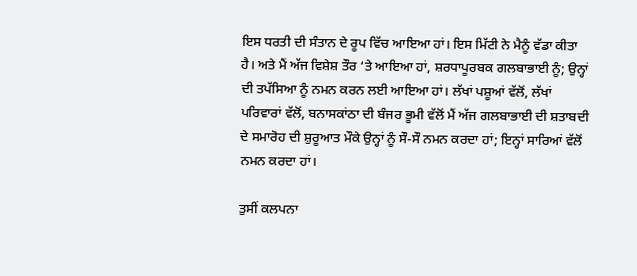ਇਸ ਧਰਤੀ ਦੀ ਸੰਤਾਨ ਦੇ ਰੂਪ ਵਿੱਚ ਆਇਆ ਹਾਂ। ਇਸ ਮਿੱਟੀ ਨੇ ਮੈਨੂੰ ਵੱਡਾ ਕੀਤਾ ਹੈ। ਅਤੇ ਮੈਂ ਅੱਜ ਵਿਸ਼ੇਸ਼ ਤੌਰ ‘ਤੇ ਆਇਆ ਹਾਂ, ਸ਼ਰਧਾਪੂਰਬਕ ਗਲਬਾਭਾਈ ਨੂੰ; ਉਨ੍ਹਾਂ ਦੀ ਤਪੱਸਿਆ ਨੂੰ ਨਮਨ ਕਰਨ ਲਈ ਆਇਆ ਹਾਂ। ਲੱਖਾਂ ਪਸ਼ੂਆਂ ਵੱਲੋਂ, ਲੱਖਾਂ ਪਰਿਵਾਰਾਂ ਵੱਲੋਂ, ਬਨਾਸਕਾਂਠਾ ਦੀ ਬੰਜਰ ਭੂਮੀ ਵੱਲੋਂ ਮੈਂ ਅੱਜ ਗਲਬਾਭਾਈ ਦੀ ਸ਼ਤਾਬਦੀ ਦੇ ਸਮਾਰੋਹ ਦੀ ਸ਼ੁਰੂਆਤ ਮੌਕੇ ਉਨ੍ਹਾਂ ਨੂੰ ਸੌ-ਸੌ ਨਮਨ ਕਰਦਾ ਹਾਂ; ਇਨ੍ਹਾਂ ਸਾਰਿਆਂ ਵੱਲੋਂ ਨਮਨ ਕਰਦਾ ਹਾਂ।

ਤੁਸੀਂ ਕਲਪਨਾ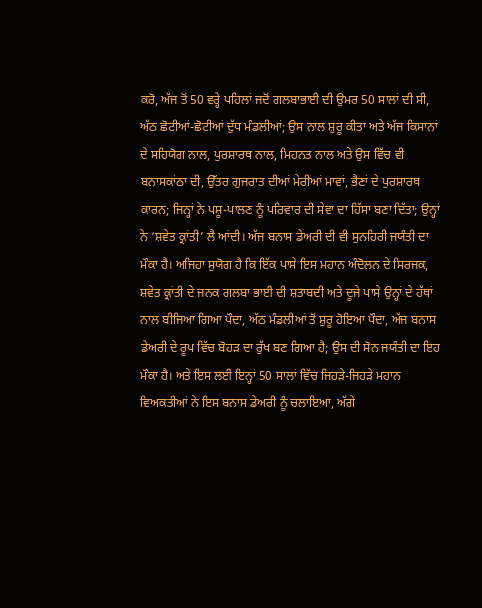ਕਰੋ, ਅੱਜ ਤੋਂ 50 ਵਰ੍ਹੇ ਪਹਿਲਾਂ ਜਦੋਂ ਗਲਬਾਭਾਈ ਦੀ ਉਮਰ 50 ਸਾਲਾਂ ਦੀ ਸੀ, ਅੱਠ ਛੋਟੀਆਂ-ਛੋਟੀਆਂ ਦੁੱਧ ਮੰਡਲੀਆਂ; ਉਸ ਨਾਲ ਸ਼ੁਰੂ ਕੀਤਾ ਅਤੇ ਅੱਜ ਕਿਸਾਨਾਂ ਦੇ ਸਹਿਯੋਗ ਨਾਲ, ਪੁਰਸ਼ਾਰਥ ਨਾਲ, ਮਿਹਨਤ ਨਾਲ ਅਤੇ ਉਸ ਵਿੱਚ ਵੀ ਬਨਾਸਕਾਂਠਾ ਦੀ, ਉੱਤਰ ਗੁਜਰਾਤ ਦੀਆਂ ਮੇਰੀਆਂ ਮਾਵਾਂ, ਭੈਣਾਂ ਦੇ ਪੁਰਸ਼ਾਰਥ ਕਾਰਨ; ਜਿਨ੍ਹਾਂ ਨੇ ਪਸ਼ੂ-ਪਾਲਣ ਨੂੰ ਪਰਿਵਾਰ ਦੀ ਸੇਵਾ ਦਾ ਹਿੱਸਾ ਬਣਾ ਦਿੱਤਾ; ਉਨ੍ਹਾਂ ਨੇ ‘ਸ਼ਵੇਤ ਕ੍ਰਾਂਤੀ’ ਲੈ ਆਂਦੀ। ਅੱਜ ਬਨਾਸ ਡੇਅਰੀ ਦੀ ਵੀ ਸੁਨਹਿਰੀ ਜਯੰਤੀ ਦਾ ਮੌਕਾ ਹੈ। ਅਜਿਹਾ ਸੁਯੋਗ ਹੈ ਕਿ ਇੱਕ ਪਾਸੇ ਇਸ ਮਹਾਨ ਅੰਦੋਲਨ ਦੇ ਸਿਰਜਕ, ਸ਼ਵੇਤ ਕ੍ਰਾਂਤੀ ਦੇ ਜਨਕ ਗਲਬਾ ਭਾਈ ਦੀ ਸ਼ਤਾਬਦੀ ਅਤੇ ਦੂਜੇ ਪਾਸੇ ਉਨ੍ਹਾਂ ਦੇ ਹੱਥਾਂ ਨਾਲ ਬੀਜਿਆ ਗਿਆ ਪੌਦਾ, ਅੱਠ ਮੰਡਲੀਆਂ ਤੋਂ ਸ਼ੁਰੂ ਹੋਇਆ ਪੌਦਾ, ਅੱਜ ਬਨਾਸ ਡੇਅਰੀ ਦੇ ਰੂਪ ਵਿੱਚ ਬੋਹੜ ਦਾ ਰੁੱਖ ਬਣ ਗਿਆ ਹੈ; ਉਸ ਦੀ ਸੋਨ ਜਯੰਤੀ ਦਾ ਇਹ ਮੌਕਾ ਹੈ। ਅਤੇ ਇਸ ਲਈ ਇਨ੍ਹਾਂ 50 ਸਾਲਾਂ ਵਿੱਚ ਜਿਹੜੇ-ਜਿਹੜੇ ਮਹਾਨ ਵਿਅਕਤੀਆਂ ਨੇ ਇਸ ਬਨਾਸ ਡੇਅਰੀ ਨੂੰ ਚਲਾਇਆ, ਅੱਗੇ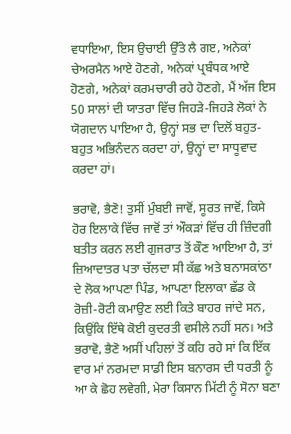ਵਧਾਇਆ, ਇਸ ਉਚਾਈ ਉੱਤੇ ਲੈ ਗੲ, ਅਨੇਕਾਂ ਚੇਅਰਮੈਨ ਆਏ ਹੋਣਗੇ, ਅਨੇਕਾਂ ਪ੍ਰਬੰਧਕ ਆਏ ਹੋਣਗੇ, ਅਨੇਕਾਂ ਕਰਮਚਾਰੀ ਰਹੇ ਹੋਣਗੇ, ਮੈਂ ਅੱਜ ਇਸ 50 ਸਾਲਾਂ ਦੀ ਯਾਤਰਾ ਵਿੱਚ ਜਿਹੜੇ-ਜਿਹੜੇ ਲੋਕਾਂ ਨੇ ਯੋਗਦਾਨ ਪਾਇਆ ਹੈ, ਉਨ੍ਹਾਂ ਸਭ ਦਾ ਦਿਲੋਂ ਬਹੁਤ-ਬਹੁਤ ਅਭਿਨੰਦਨ ਕਰਦਾ ਹਾਂ, ਉਨ੍ਹਾਂ ਦਾ ਸਾਧੂਵਾਦ ਕਰਦਾ ਹਾਂ।

ਭਰਾਵੋ, ਭੈਣੋ! ਤੁਸੀਂ ਮੁੰਬਈ ਜਾਵੋਂ, ਸੂਰਤ ਜਾਵੋਂ, ਕਿਸੇ ਹੋਰ ਇਲਾਕੇ ਵਿੱਚ ਜਾਵੋਂ ਤਾਂ ਔਕੜਾਂ ਵਿੱਚ ਹੀ ਜ਼ਿੰਦਗੀ ਬਤੀਤ ਕਰਨ ਲਈ ਗੁਜਰਾਤ ਤੋਂ ਕੌਣ ਆਇਆ ਹੈ, ਤਾਂ ਜ਼ਿਆਦਾਤਰ ਪਤਾ ਚੱਲਦਾ ਸੀ ਕੱਛ ਅਤੇ ਬਨਾਸਕਾਂਠਾ ਦੇ ਲੋਕ ਆਪਣਾ ਪਿੰਡ, ਆਪਣਾ ਇਲਾਕਾ ਛੱਡ ਕੇ ਰੋਜ਼ੀ-ਰੋਟੀ ਕਮਾਉਣ ਲਈ ਕਿਤੇ ਬਾਹਰ ਜਾਂਦੇ ਸਨ, ਕਿਉਂਕਿ ਇੱਥੇ ਕੋਈ ਕੁਦਰਤੀ ਵਸੀਲੇ ਨਹੀਂ ਸਨ। ਅਤੇ ਭਰਾਵੋ, ਭੈਣੋ ਅਸੀਂ ਪਹਿਲਾਂ ਤੋਂ ਕਹਿ ਰਹੇ ਸਾਂ ਕਿ ਇੱਕ ਵਾਰ ਮਾਂ ਨਰਮਦਾ ਸਾਡੀ ਇਸ ਬਨਾਰਸ ਦੀ ਧਰਤੀ ਨੂੰ ਆ ਕੇ ਛੋਹ ਲਵੇਗੀ, ਮੇਰਾ ਕਿਸਾਨ ਮਿੱਟੀ ਨੂੰ ਸੋਨਾ ਬਣਾ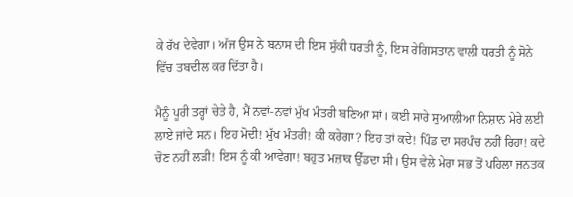ਕੇ ਰੱਖ ਦੇਵੇਗਾ। ਅੱਜ ਉਸ ਨੇ ਬਨਾਸ ਦੀ ਇਸ ਸੁੱਕੀ ਧਰਤੀ ਨੂੰ, ਇਸ ਰੇਗਿਸਤਾਨ ਵਾਲੀ ਧਰਤੀ ਨੂੰ ਸੋਨੇ ਵਿੱਚ ਤਬਦੀਲ ਕਰ ਦਿੱਤਾ ਹੈ।

ਮੈਨੂੰ ਪੂਰੀ ਤਰ੍ਹਾਂ ਚੇਤੇ ਹੈ, ਮੈਂ ਨਵਾਂ-ਨਵਾਂ ਮੁੱਖ ਮੰਤਰੀ ਬਣਿਆ ਸਾਂ। ਕਈ ਸਾਰੇ ਸੁਆਲੀਆ ਨਿਸ਼ਾਨ ਮੇਰੇ ਲਈ ਲਾਏ ਜਾਂਦੇ ਸਨ। ਇਹ ਮੋਦੀ! ਮੁੱਖ ਮੰਤਰੀ! ਕੀ ਕਰੇਗਾ? ਇਹ ਤਾਂ ਕਦੇ! ਪਿੰਡ ਦਾ ਸਰਪੰਚ ਨਹੀਂ ਰਿਹਾ! ਕਦੇ ਚੋਣ ਨਹੀਂ ਲੜੀ! ਇਸ ਨੂੰ ਕੀ ਆਵੇਗਾ! ਬਹੁਤ ਮਜ਼ਾਕ ਉੱਡਦਾ ਸੀ। ਉਸ ਵੇਲੇ ਮੇਰਾ ਸਭ ਤੋਂ ਪਹਿਲਾ ਜਨਤਕ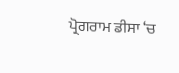ਪ੍ਰੋਗਰਾਮ ਡੀਸਾ ‘ਚ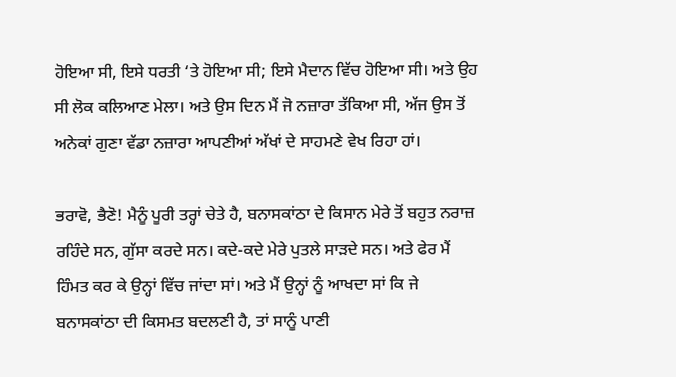ਹੋਇਆ ਸੀ, ਇਸੇ ਧਰਤੀ ‘ਤੇ ਹੋਇਆ ਸੀ; ਇਸੇ ਮੈਦਾਨ ਵਿੱਚ ਹੋਇਆ ਸੀ। ਅਤੇ ਉਹ ਸੀ ਲੋਕ ਕਲਿਆਣ ਮੇਲਾ। ਅਤੇ ਉਸ ਦਿਨ ਮੈਂ ਜੋ ਨਜ਼ਾਰਾ ਤੱਕਿਆ ਸੀ, ਅੱਜ ਉਸ ਤੋਂ ਅਨੇਕਾਂ ਗੁਣਾ ਵੱਡਾ ਨਜ਼ਾਰਾ ਆਪਣੀਆਂ ਅੱਖਾਂ ਦੇ ਸਾਹਮਣੇ ਵੇਖ ਰਿਹਾ ਹਾਂ।

ਭਰਾਵੋ, ਭੈਣੋ! ਮੈਨੂੰ ਪੂਰੀ ਤਰ੍ਹਾਂ ਚੇਤੇ ਹੈ, ਬਨਾਸਕਾਂਠਾ ਦੇ ਕਿਸਾਨ ਮੇਰੇ ਤੋਂ ਬਹੁਤ ਨਰਾਜ਼ ਰਹਿੰਦੇ ਸਨ, ਗੁੱਸਾ ਕਰਦੇ ਸਨ। ਕਦੇ-ਕਦੇ ਮੇਰੇ ਪੁਤਲੇ ਸਾੜਦੇ ਸਨ। ਅਤੇ ਫੇਰ ਮੈਂ ਹਿੰਮਤ ਕਰ ਕੇ ਉਨ੍ਹਾਂ ਵਿੱਚ ਜਾਂਦਾ ਸਾਂ। ਅਤੇ ਮੈਂ ਉਨ੍ਹਾਂ ਨੂੰ ਆਖਦਾ ਸਾਂ ਕਿ ਜੇ ਬਨਾਸਕਾਂਠਾ ਦੀ ਕਿਸਮਤ ਬਦਲਣੀ ਹੈ, ਤਾਂ ਸਾਨੂੰ ਪਾਣੀ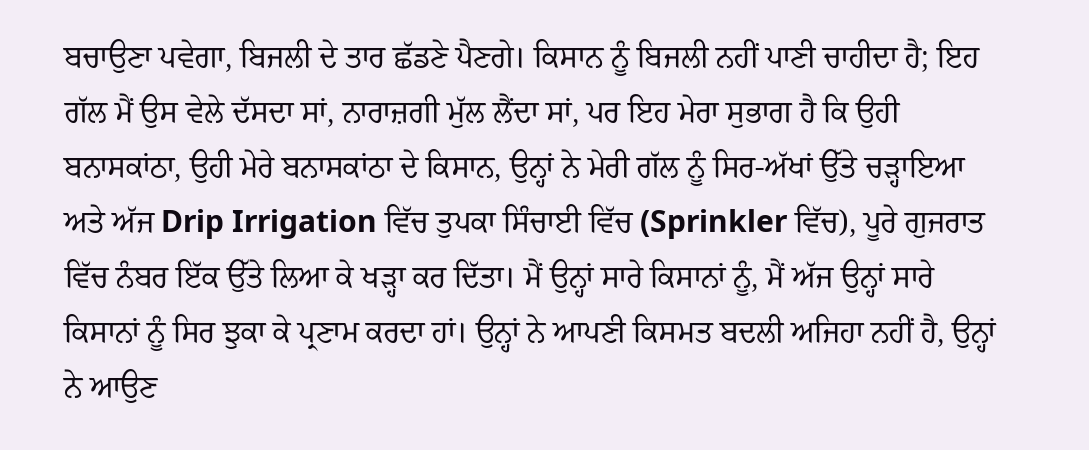ਬਚਾਉਣਾ ਪਵੇਗਾ, ਬਿਜਲੀ ਦੇ ਤਾਰ ਛੱਡਣੇ ਪੈਣਗੇ। ਕਿਸਾਨ ਨੂੰ ਬਿਜਲੀ ਨਹੀਂ ਪਾਣੀ ਚਾਹੀਦਾ ਹੈ; ਇਹ ਗੱਲ ਮੈਂ ਉਸ ਵੇਲੇ ਦੱਸਦਾ ਸਾਂ, ਨਾਰਾਜ਼ਗੀ ਮੁੱਲ ਲੈਂਦਾ ਸਾਂ, ਪਰ ਇਹ ਮੇਰਾ ਸੁਭਾਗ ਹੈ ਕਿ ਉਹੀ ਬਨਾਸਕਾਂਠਾ, ਉਹੀ ਮੇਰੇ ਬਨਾਸਕਾਂਠਾ ਦੇ ਕਿਸਾਨ, ਉਨ੍ਹਾਂ ਨੇ ਮੇਰੀ ਗੱਲ ਨੂੰ ਸਿਰ-ਅੱਖਾਂ ਉੱਤੇ ਚੜ੍ਹਾਇਆ ਅਤੇ ਅੱਜ Drip Irrigation ਵਿੱਚ ਤੁਪਕਾ ਸਿੰਚਾਈ ਵਿੱਚ (Sprinkler ਵਿੱਚ), ਪੂਰੇ ਗੁਜਰਾਤ ਵਿੱਚ ਨੰਬਰ ਇੱਕ ਉੱਤੇ ਲਿਆ ਕੇ ਖੜ੍ਹਾ ਕਰ ਦਿੱਤਾ। ਮੈਂ ਉਨ੍ਹਾਂ ਸਾਰੇ ਕਿਸਾਨਾਂ ਨੂੰ, ਮੈਂ ਅੱਜ ਉਨ੍ਹਾਂ ਸਾਰੇ ਕਿਸਾਨਾਂ ਨੂੰ ਸਿਰ ਝੁਕਾ ਕੇ ਪ੍ਰਣਾਮ ਕਰਦਾ ਹਾਂ। ਉਨ੍ਹਾਂ ਨੇ ਆਪਣੀ ਕਿਸਮਤ ਬਦਲੀ ਅਜਿਹਾ ਨਹੀਂ ਹੈ, ਉਨ੍ਹਾਂ ਨੇ ਆਉਣ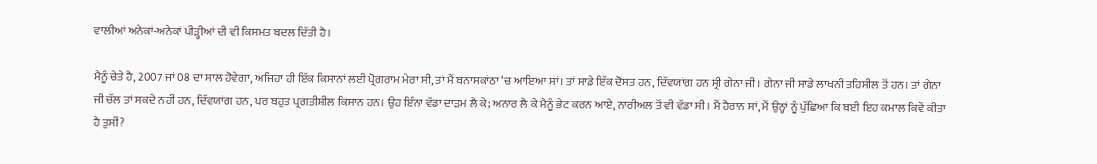ਵਾਲੀਆਂ ਅਨੇਕਾਂ-ਅਨੇਕਾਂ ਪੀੜ੍ਹੀਆਂ ਦੀ ਵੀ ਕਿਸਮਤ ਬਦਲ ਦਿੱਤੀ ਹੈ।

ਮੈਨੂੰ ਚੇਤੇ ਹੈ, 2007 ਜਾਂ 08 ਦਾ ਸਾਲ ਹੋਵੇਗਾ, ਅਜਿਹਾ ਹੀ ਇੱਕ ਕਿਸਾਨਾਂ ਲਈ ਪ੍ਰੋਗਰਾਮ ਮੇਰਾ ਸੀ, ਤਾਂ ਮੈਂ ਬਨਾਸਕਾਂਠਾ ‘ਚ ਆਇਆ ਸਾਂ। ਤਾਂ ਸਾਡੇ ਇੱਕ ਦੋਸਤ ਹਨ, ਦਿੱਵਯਾਂਗ ਹਨ ਸ੍ਰੀ ਗੇਨਾ ਜੀ। ਗੇਨਾ ਜੀ ਸਾਡੇ ਲਾਖਨੀ ਤਹਿਸੀਲ ਤੋਂ ਹਨ। ਤਾਂ ਗੇਨਾ ਜੀ ਚੱਲ ਤਾਂ ਸਕਦੇ ਨਹੀਂ ਹਨ, ਦਿੱਵਯਾਂਗ ਹਨ, ਪਰ ਬਹੁਤ ਪ੍ਰਗਤੀਸ਼ੀਲ ਕਿਸਾਨ ਹਨ। ਉਹ ਇੰਨਾ ਵੱਡਾ ਦਾੜਮ ਲੈ ਕੇ; ਅਨਾਰ ਲੈ ਕੇ ਮੈਨੂੰ ਭੇਟ ਕਰਨ ਆਏ, ਨਾਰੀਅਲ ਤੋਂ ਵੀ ਵੱਡਾ ਸੀ। ਮੈਂ ਹੈਰਾਨ ਸਾਂ, ਮੈਂ ਉਨ੍ਹਾਂ ਨੂੰ ਪੁੱਛਿਆ ਕਿ ਬਈ ਇਹ ਕਮਾਲ ਕਿਵੇਂ ਕੀਤਾ ਹੈ ਤੁਸੀਂ?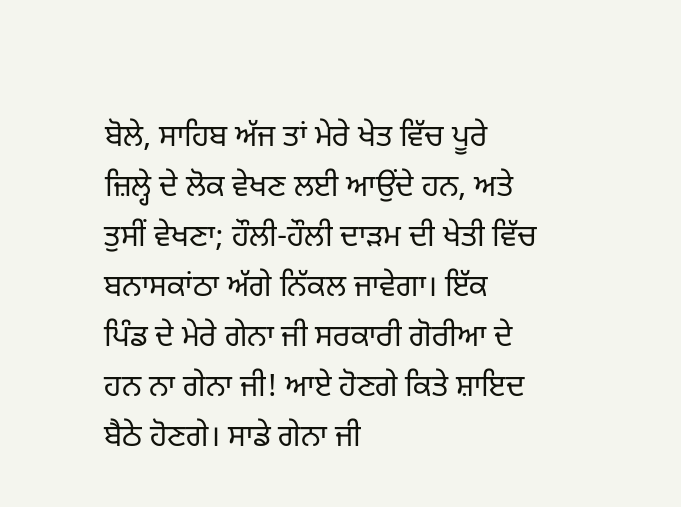ਬੋਲੇ, ਸਾਹਿਬ ਅੱਜ ਤਾਂ ਮੇਰੇ ਖੇਤ ਵਿੱਚ ਪੂਰੇ ਜ਼ਿਲ੍ਹੇ ਦੇ ਲੋਕ ਵੇਖਣ ਲਈ ਆਉਂਦੇ ਹਨ, ਅਤੇ ਤੁਸੀਂ ਵੇਖਣਾ; ਹੌਲੀ-ਹੌਲੀ ਦਾੜਮ ਦੀ ਖੇਤੀ ਵਿੱਚ ਬਨਾਸਕਾਂਠਾ ਅੱਗੇ ਨਿੱਕਲ ਜਾਵੇਗਾ। ਇੱਕ ਪਿੰਡ ਦੇ ਮੇਰੇ ਗੇਨਾ ਜੀ ਸਰਕਾਰੀ ਗੋਰੀਆ ਦੇ ਹਨ ਨਾ ਗੇਨਾ ਜੀ! ਆਏ ਹੋਣਗੇ ਕਿਤੇ ਸ਼ਾਇਦ ਬੈਠੇ ਹੋਣਗੇ। ਸਾਡੇ ਗੇਨਾ ਜੀ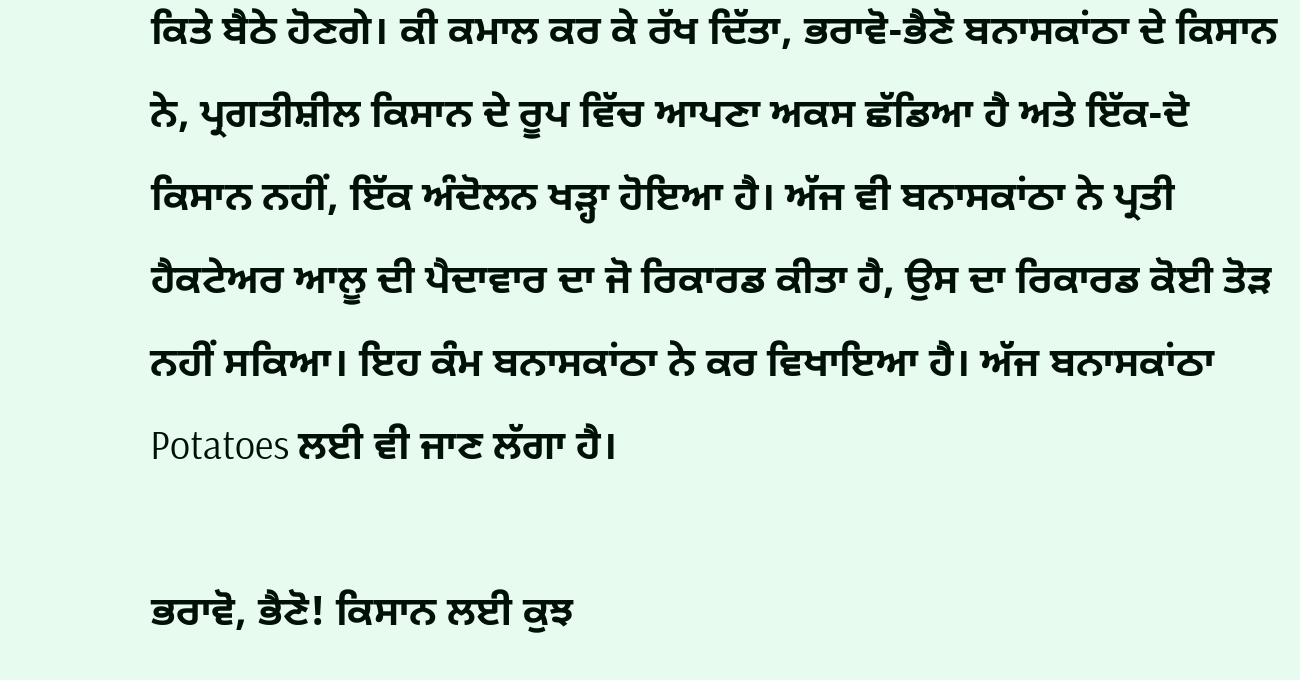ਕਿਤੇ ਬੈਠੇ ਹੋਣਗੇ। ਕੀ ਕਮਾਲ ਕਰ ਕੇ ਰੱਖ ਦਿੱਤਾ, ਭਰਾਵੋ-ਭੈਣੋ ਬਨਾਸਕਾਂਠਾ ਦੇ ਕਿਸਾਨ ਨੇ, ਪ੍ਰਗਤੀਸ਼ੀਲ ਕਿਸਾਨ ਦੇ ਰੂਪ ਵਿੱਚ ਆਪਣਾ ਅਕਸ ਛੱਡਿਆ ਹੈ ਅਤੇ ਇੱਕ-ਦੋ ਕਿਸਾਨ ਨਹੀਂ, ਇੱਕ ਅੰਦੋਲਨ ਖੜ੍ਹਾ ਹੋਇਆ ਹੈ। ਅੱਜ ਵੀ ਬਨਾਸਕਾਂਠਾ ਨੇ ਪ੍ਰਤੀ ਹੈਕਟੇਅਰ ਆਲੂ ਦੀ ਪੈਦਾਵਾਰ ਦਾ ਜੋ ਰਿਕਾਰਡ ਕੀਤਾ ਹੈ, ਉਸ ਦਾ ਰਿਕਾਰਡ ਕੋਈ ਤੋੜ ਨਹੀਂ ਸਕਿਆ। ਇਹ ਕੰਮ ਬਨਾਸਕਾਂਠਾ ਨੇ ਕਰ ਵਿਖਾਇਆ ਹੈ। ਅੱਜ ਬਨਾਸਕਾਂਠਾ Potatoes ਲਈ ਵੀ ਜਾਣ ਲੱਗਾ ਹੈ।

ਭਰਾਵੋ, ਭੈਣੋ! ਕਿਸਾਨ ਲਈ ਕੁਝ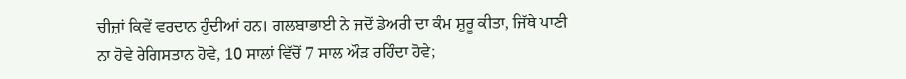ਚੀਜ਼ਾਂ ਕਿਵੇਂ ਵਰਦਾਨ ਹੁੰਦੀਆਂ ਹਨ। ਗਲਬਾਭਾਈ ਨੇ ਜਦੋਂ ਡੇਅਰੀ ਦਾ ਕੰਮ ਸ਼ੁਰੂ ਕੀਤਾ, ਜਿੱਥੇ ਪਾਣੀ ਨਾ ਹੋਵੇ ਰੇਗਿਸਤਾਨ ਹੋਵੇ, 10 ਸਾਲਾਂ ਵਿੱਚੋਂ 7 ਸਾਲ ਔੜ ਰਹਿੰਦਾ ਹੋਵੇ;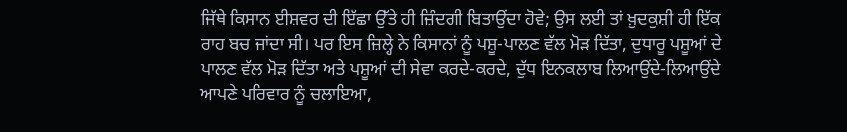ਜਿੱਥੇ ਕਿਸਾਨ ਈਸ਼ਵਰ ਦੀ ਇੱਛਾ ਉੱਤੇ ਹੀ ਜ਼ਿੰਦਗੀ ਬਿਤਾਉਂਦਾ ਹੋਵੇ; ਉਸ ਲਈ ਤਾਂ ਖ਼ੁਦਕੁਸ਼ੀ ਹੀ ਇੱਕ ਰਾਹ ਬਚ ਜਾਂਦਾ ਸੀ। ਪਰ ਇਸ ਜ਼ਿਲ੍ਹੇ ਨੇ ਕਿਸਾਨਾਂ ਨੂੰ ਪਸ਼ੂ-ਪਾਲਣ ਵੱਲ ਮੋੜ ਦਿੱਤਾ, ਦੁਧਾਰੂ ਪਸ਼ੂਆਂ ਦੇ ਪਾਲਣ ਵੱਲ ਮੋੜ ਦਿੱਤਾ ਅਤੇ ਪਸ਼ੂਆਂ ਦੀ ਸੇਵਾ ਕਰਦੇ-ਕਰਦੇ, ਦੁੱਧ ਇਨਕਲਾਬ ਲਿਆਉਂਦੇ-ਲਿਆਉਂਦੇ ਆਪਣੇ ਪਰਿਵਾਰ ਨੂੰ ਚਲਾਇਆ,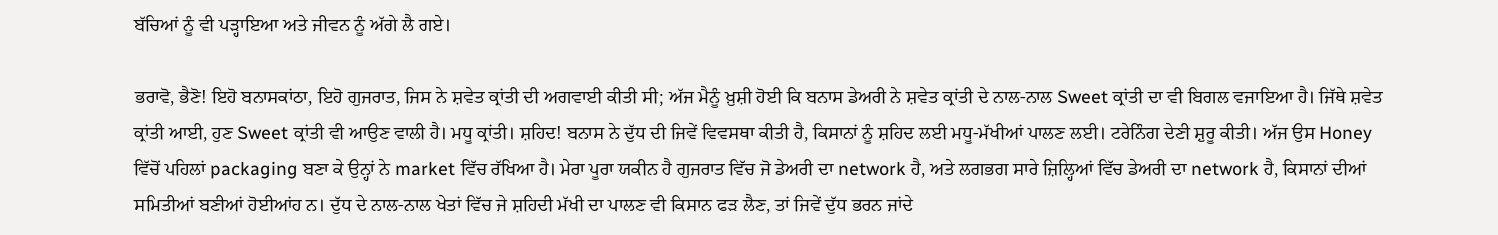ਬੱਚਿਆਂ ਨੂੰ ਵੀ ਪੜ੍ਹਾਇਆ ਅਤੇ ਜੀਵਨ ਨੂੰ ਅੱਗੇ ਲੈ ਗਏ।

ਭਰਾਵੋ, ਭੈਣੋ! ਇਹੋ ਬਨਾਸਕਾਂਠਾ, ਇਹੋ ਗੁਜਰਾਤ, ਜਿਸ ਨੇ ਸ਼ਵੇਤ ਕ੍ਰਾਂਤੀ ਦੀ ਅਗਵਾਈ ਕੀਤੀ ਸੀ; ਅੱਜ ਮੈਨੂੰ ਖ਼ੁਸ਼ੀ ਹੋਈ ਕਿ ਬਨਾਸ ਡੇਅਰੀ ਨੇ ਸ਼ਵੇਤ ਕ੍ਰਾਂਤੀ ਦੇ ਨਾਲ-ਨਾਲ Sweet ਕ੍ਰਾਂਤੀ ਦਾ ਵੀ ਬਿਗਲ ਵਜਾਇਆ ਹੈ। ਜਿੱਥੇ ਸ਼ਵੇਤ ਕ੍ਰਾਂਤੀ ਆਈ, ਹੁਣ Sweet ਕ੍ਰਾਂਤੀ ਵੀ ਆਉਣ ਵਾਲੀ ਹੈ। ਮਧੂ ਕ੍ਰਾਂਤੀ। ਸ਼ਹਿਦ! ਬਨਾਸ ਨੇ ਦੁੱਧ ਦੀ ਜਿਵੇਂ ਵਿਵਸਥਾ ਕੀਤੀ ਹੈ, ਕਿਸਾਨਾਂ ਨੂੰ ਸ਼ਹਿਦ ਲਈ ਮਧੂ-ਮੱਖੀਆਂ ਪਾਲਣ ਲਈ। ਟਰੇਨਿੰਗ ਦੇਣੀ ਸ਼ੁਰੂ ਕੀਤੀ। ਅੱਜ ਉਸ Honey ਵਿੱਚੋਂ ਪਹਿਲਾਂ packaging ਬਣਾ ਕੇ ਉਨ੍ਹਾਂ ਨੇ market ਵਿੱਚ ਰੱਖਿਆ ਹੈ। ਮੇਰਾ ਪੂਰਾ ਯਕੀਨ ਹੈ ਗੁਜਰਾਤ ਵਿੱਚ ਜੋ ਡੇਅਰੀ ਦਾ network ਹੈ, ਅਤੇ ਲਗਭਗ ਸਾਰੇ ਜ਼ਿਲ੍ਹਿਆਂ ਵਿੱਚ ਡੇਅਰੀ ਦਾ network ਹੈ, ਕਿਸਾਨਾਂ ਦੀਆਂ ਸਮਿਤੀਆਂ ਬਣੀਆਂ ਹੋਈਆਂਹ ਨ। ਦੁੱਧ ਦੇ ਨਾਲ-ਨਾਲ ਖੇਤਾਂ ਵਿੱਚ ਜੇ ਸ਼ਹਿਦੀ ਮੱਖੀ ਦਾ ਪਾਲਣ ਵੀ ਕਿਸਾਨ ਫੜ ਲੈਣ, ਤਾਂ ਜਿਵੇਂ ਦੁੱਧ ਭਰਨ ਜਾਂਦੇ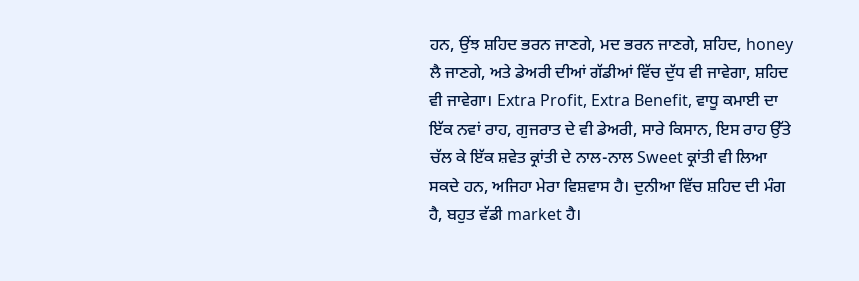ਹਨ, ਉਂਝ ਸ਼ਹਿਦ ਭਰਨ ਜਾਣਗੇ, ਮਦ ਭਰਨ ਜਾਣਗੇ, ਸ਼ਹਿਦ, honey ਲੈ ਜਾਣਗੇ, ਅਤੇ ਡੇਅਰੀ ਦੀਆਂ ਗੱਡੀਆਂ ਵਿੱਚ ਦੁੱਧ ਵੀ ਜਾਵੇਗਾ, ਸ਼ਹਿਦ ਵੀ ਜਾਵੇਗਾ। Extra Profit, Extra Benefit, ਵਾਧੂ ਕਮਾਈ ਦਾ ਇੱਕ ਨਵਾਂ ਰਾਹ, ਗੁਜਰਾਤ ਦੇ ਵੀ ਡੇਅਰੀ, ਸਾਰੇ ਕਿਸਾਨ, ਇਸ ਰਾਹ ਉੱਤੇ ਚੱਲ ਕੇ ਇੱਕ ਸ਼ਵੇਤ ਕ੍ਰਾਂਤੀ ਦੇ ਨਾਲ-ਨਾਲ Sweet ਕ੍ਰਾਂਤੀ ਵੀ ਲਿਆ ਸਕਦੇ ਹਨ, ਅਜਿਹਾ ਮੇਰਾ ਵਿਸ਼ਵਾਸ ਹੈ। ਦੁਨੀਆ ਵਿੱਚ ਸ਼ਹਿਦ ਦੀ ਮੰਗ ਹੈ, ਬਹੁਤ ਵੱਡੀ market ਹੈ।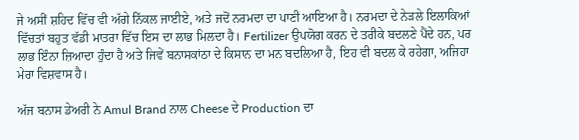ਜੇ ਅਸੀਂ ਸ਼ਹਿਦ ਵਿੱਚ ਵੀ ਅੱਗੇ ਨਿੱਕਲ ਜਾਈਏ, ਅਤੇ ਜਦੋਂ ਨਰਮਦਾ ਦਾ ਪਾਣੀ ਆਇਆ ਹੈ। ਨਰਮਦਾ ਦੇ ਨੇੜਲੇ ਇਲਾਕਿਆਂ ਵਿੱਚਤਾਂ ਬਹੁਤ ਵੱਡੀ ਮਾਤਰਾ ਵਿੱਚ ਇਸ ਦਾ ਲਾਭ ਮਿਲਦਾ ਹੈ। Fertilizer ਉਪਯੋਗ ਕਰਨ ਦੇ ਤਰੀਕੇ ਬਦਲਣੇ ਪੈਂਦੇ ਹਨ, ਪਰ ਲਾਭ ਇੰਨਾ ਜ਼ਿਆਦਾ ਹੁੰਦਾ ਹੈ ਅਤੇ ਜਿਵੇਂ ਬਨਾਸਕਾਂਠਾ ਦੇ ਕਿਸਾਨ ਦਾ ਮਨ ਬਦਲਿਆ ਹੈ, ਇਹ ਵੀ ਬਦਲ ਕੇ ਰਹੇਗਾ, ਅਜਿਹਾ ਮੇਰਾ ਵਿਸ਼ਵਾਸ ਹੈ।

ਅੱਜ ਬਨਾਸ ਡੇਅਰੀ ਨੇ Amul Brand ਨਾਲ Cheese ਦੇ Production ਦਾ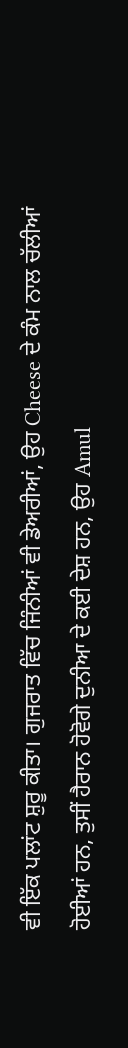ਵੀ ਇੱਕ ਪਲਾਂਟ ਸ਼ੁਰੂ ਕੀਤਾ। ਗੁਜਰਾਤ ਵਿੱਚ ਜਿੰਨੀਆਂ ਵੀ ਡੇਅਰੀਆਂ, ਉਹ Cheese ਦੇ ਕੰਮ ਨਾਲ ਚੱਲੀਆਂ ਹੋਈਆਂ ਹਨ, ਤੁਸੀਂ ਹੈਰਾਨ ਹੋਵੋਗੇ ਦੁਨੀਆ ਦੇ ਕਈ ਦੇਸ਼ ਹਨ, ਉਹ Amul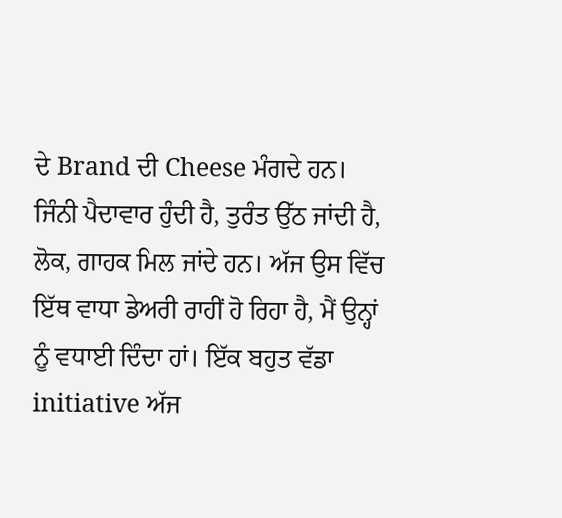ਦੇ Brand ਦੀ Cheese ਮੰਗਦੇ ਹਨ। ਜਿੰਨੀ ਪੈਦਾਵਾਰ ਹੁੰਦੀ ਹੈ, ਤੁਰੰਤ ਉੱਠ ਜਾਂਦੀ ਹੈ, ਲੋਕ, ਗਾਹਕ ਮਿਲ ਜਾਂਦੇ ਹਨ। ਅੱਜ ਉਸ ਵਿੱਚ ਇੱਥ ਵਾਧਾ ਡੇਅਰੀ ਰਾਹੀਂ ਹੋ ਰਿਹਾ ਹੈ, ਮੈਂ ਉਨ੍ਹਾਂ ਨੂੰ ਵਧਾਈ ਦਿੰਦਾ ਹਾਂ। ਇੱਕ ਬਹੁਤ ਵੱਡਾ initiative ਅੱਜ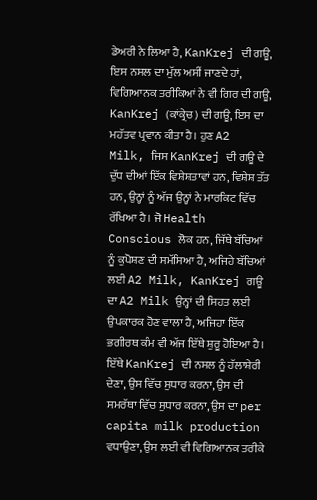ਡੇਅਰੀ ਨੇ ਲਿਆ ਹੈ, KanKrej ਦੀ ਗਊ, ਇਸ ਨਸਲ ਦਾ ਮੁੱਲ ਅਸੀਂ ਜਾਣਦੇ ਹਾਂ, ਵਿਗਿਆਨਕ ਤਰੀਕਿਆਂ ਨੇ ਵੀ ਗਿਰ ਦੀ ਗਊ, KanKrej (ਕਾਂਕ੍ਰੇਚ) ਦੀ ਗਊ, ਇਸ ਦਾ ਮਹੱਤਵ ਪ੍ਰਵਾਨ ਕੀਤਾ ਹੈ। ਹੁਣ A2 Milk, ਜਿਸ KanKrej ਦੀ ਗਊ ਦੇ ਦੁੱਧ ਦੀਆਂ ਇੱਕ ਵਿਸ਼ੇਸ਼ਤਾਵਾਂ ਹਨ, ਵਿਸ਼ੇਸ਼ ਤੱਤ ਹਨ, ਉਨ੍ਹਾਂ ਨੂੰ ਅੱਜ ਉਨ੍ਹਾਂ ਨੇ ਮਾਰਕਿਟ ਵਿੱਚ ਰੱਖਿਆ ਹੈ। ਜੋ Health Conscious ਲੋਕ ਹਨ, ਜਿੱਥੇ ਬੱਚਿਆਂ ਨੂੰ ਕੁਪੋਸ਼ਣ ਦੀ ਸਮੱਸਿਆ ਹੈ, ਅਜਿਹੇ ਬੱਚਿਆਂ ਲਈ A2 Milk, KanKrej ਗਊ ਦਾ A2 Milk ਉਨ੍ਹਾਂ ਦੀ ਸਿਹਤ ਲਈ ਉਪਕਾਰਕ ਹੋਣ ਵਾਲਾ ਹੈ, ਅਜਿਹਾ ਇੱਕ ਭਗੀਰਥ ਕੰਮ ਵੀ ਅੱਜ ਇੱਥੇ ਸ਼ੁਰੂ ਹੋਇਆ ਹੈ। ਇੱਥੇ KanKrej ਦੀ ਨਸਲ ਨੂੰ ਹੱਲਾਸ਼ੇਰੀ ਦੇਣਾ, ਉਸ ਵਿੱਚ ਸੁਧਾਰ ਕਰਨਾ, ਉਸ ਦੀ ਸਮਰੱਥਾ ਵਿੱਚ ਸੁਧਾਰ ਕਰਨਾ, ਉਸ ਦਾ per capita milk production ਵਧਾਉਣਾ, ਉਸ ਲਈ ਵੀ ਵਿਗਿਆਨਕ ਤਰੀਕੇ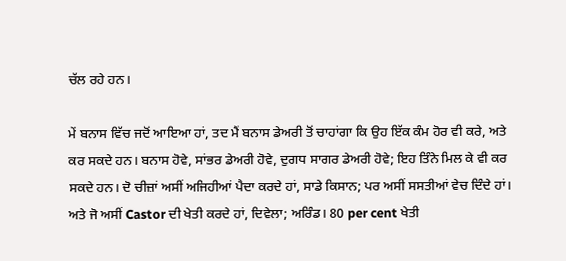ਚੱਲ ਰਹੇ ਹਨ।

ਮੇਂ ਬਨਾਸ ਵਿੱਚ ਜਦੋਂ ਆਇਆ ਹਾਂ, ਤਦ ਮੈਂ ਬਨਾਸ ਡੇਅਰੀ ਤੋਂ ਚਾਹਾਂਗਾ ਕਿ ਉਹ ਇੱਕ ਕੰਮ ਹੋਰ ਵੀ ਕਰੇ, ਅਤੇ ਕਰ ਸਕਦੇ ਹਨ। ਬਨਾਸ ਹੋਵੇ, ਸਾਂਭਰ ਡੇਅਰੀ ਹੋਵੇ, ਦੁਗਧ ਸਾਗਰ ਡੇਅਰੀ ਹੋਵੇ; ਇਹ ਤਿੰਨੇ ਮਿਲ ਕੇ ਵੀ ਕਰ ਸਕਦੇ ਹਨ। ਦੋ ਚੀਜ਼ਾਂ ਅਸੀਂ ਅਜਿਹੀਆਂ ਪੈਦਾ ਕਰਦੇ ਹਾਂ, ਸਾਡੇ ਕਿਸਾਨ; ਪਰ ਅਸੀਂ ਸਸਤੀਆਂ ਵੇਚ ਦਿੰਦੇ ਹਾਂ। ਅਤੇ ਜੋ ਅਸੀਂ Castor ਦੀ ਖੇਤੀ ਕਰਦੇ ਹਾਂ, ਦਿਵੇਲਾ; ਅਰਿੰਡ। 80 per cent ਖੇਤੀ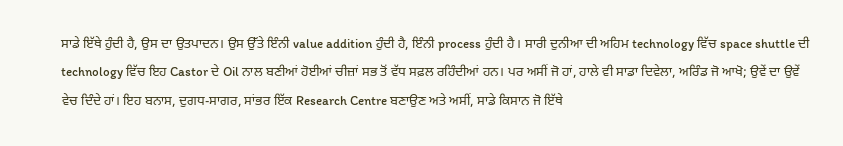ਸਾਡੇ ਇੱਥੇ ਹੁੰਦੀ ਹੈ, ਉਸ ਦਾ ਉਤਪਾਦਨ। ਉਸ ਉੱਤੇ ਇੰਨੀ value addition ਹੁੰਦੀ ਹੈ, ਇੰਨੀ process ਹੁੰਦੀ ਹੈ। ਸਾਰੀ ਦੁਨੀਆ ਦੀ ਅਹਿਮ technology ਵਿੱਚ space shuttle ਦੀ technology ਵਿੱਚ ਇਹ Castor ਦੇ Oil ਨਾਲ ਬਣੀਆਂ ਹੋਈਆਂ ਚੀਜ਼ਾਂ ਸਭ ਤੋਂ ਵੱਧ ਸਫ਼ਲ ਰਹਿੰਦੀਆਂ ਹਨ। ਪਰ ਅਸੀਂ ਜੋ ਹਾਂ, ਹਾਲੇ ਵੀ ਸਾਡਾ ਦਿਵੇਲਾ, ਅਰਿੰਡ ਜੋ ਆਖੋ; ਉਵੇਂ ਦਾ ਉਵੇਂ ਵੇਚ ਦਿੰਦੇ ਹਾਂ। ਇਹ ਬਨਾਸ, ਦੁਗਧ-ਸਾਗਰ, ਸਾਂਭਰ ਇੱਕ Research Centre ਬਣਾਉਣ ਅਤੇ ਅਸੀਂ, ਸਾਡੇ ਕਿਸਾਨ ਜੋ ਇੱਥੇ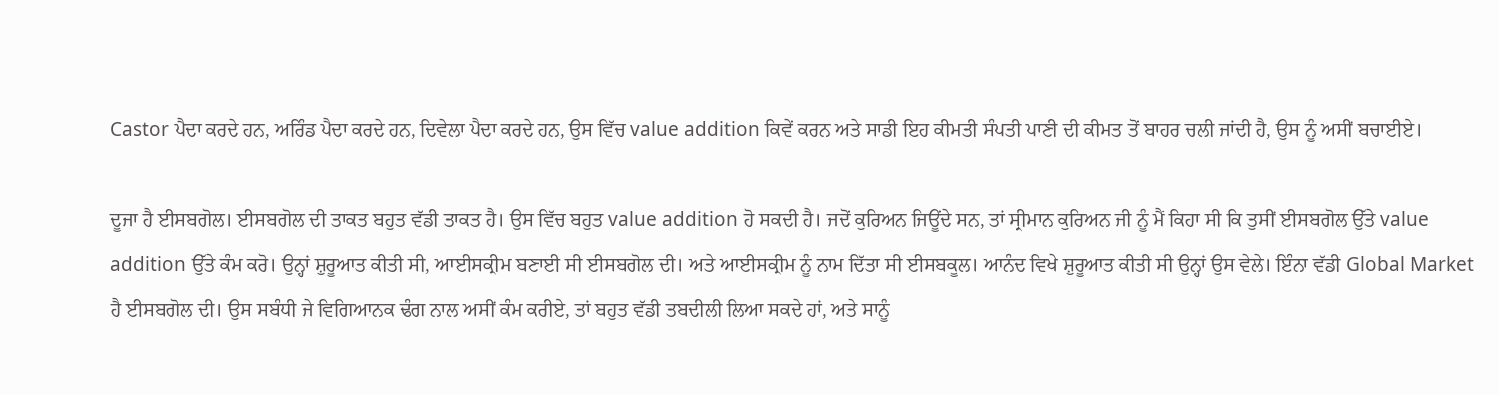Castor ਪੈਦਾ ਕਰਦੇ ਹਨ, ਅਰਿੰਡ ਪੈਦਾ ਕਰਦੇ ਹਨ, ਦਿਵੇਲਾ ਪੈਦਾ ਕਰਦੇ ਹਨ, ਉਸ ਵਿੱਚ value addition ਕਿਵੇਂ ਕਰਨ ਅਤੇ ਸਾਡੀ ਇਹ ਕੀਮਤੀ ਸੰਪਤੀ ਪਾਣੀ ਦੀ ਕੀਮਤ ਤੋਂ ਬਾਹਰ ਚਲੀ ਜਾਂਦੀ ਹੈ, ਉਸ ਨੂੰ ਅਸੀਂ ਬਚਾਈਏ।

ਦੂਜਾ ਹੈ ਈਸਬਗੋਲ। ਈਸਬਗੋਲ ਦੀ ਤਾਕਤ ਬਹੁਤ ਵੱਡੀ ਤਾਕਤ ਹੈ। ਉਸ ਵਿੱਚ ਬਹੁਤ value addition ਹੋ ਸਕਦੀ ਹੈ। ਜਦੋਂ ਕੁਰਿਅਨ ਜਿਊਂਦੇ ਸਨ, ਤਾਂ ਸ੍ਰੀਮਾਨ ਕੁਰਿਅਨ ਜੀ ਨੂੰ ਮੈਂ ਕਿਹਾ ਸੀ ਕਿ ਤੁਸੀਂ ਈਸਬਗੋਲ ਉੱਤੇ value addition ਉੱਤੇ ਕੰਮ ਕਰੋ। ਉਨ੍ਹਾਂ ਸ਼ੁਰੂਆਤ ਕੀਤੀ ਸੀ, ਆਈਸਕ੍ਰੀਮ ਬਣਾਈ ਸੀ ਈਸਬਗੋਲ ਦੀ। ਅਤੇ ਆਈਸਕ੍ਰੀਮ ਨੂੰ ਨਾਮ ਦਿੱਤਾ ਸੀ ਈਸਬਕੂਲ। ਆਨੰਦ ਵਿਖੇ ਸ਼ੁਰੂਆਤ ਕੀਤੀ ਸੀ ਉਨ੍ਹਾਂ ਉਸ ਵੇਲੇ। ਇੰਨਾ ਵੱਡੀ Global Market ਹੈ ਈਸਬਗੋਲ ਦੀ। ਉਸ ਸਬੰਧੀ ਜੇ ਵਿਗਿਆਨਕ ਢੰਗ ਨਾਲ ਅਸੀਂ ਕੰਮ ਕਰੀਏ, ਤਾਂ ਬਹੁਤ ਵੱਡੀ ਤਬਦੀਲੀ ਲਿਆ ਸਕਦੇ ਹਾਂ, ਅਤੇ ਸਾਨੂੰ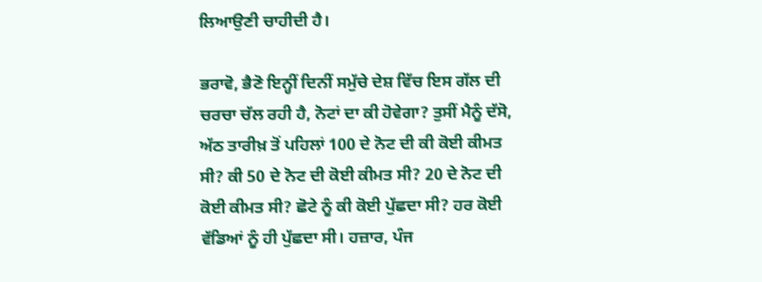ਲਿਆਉਣੀ ਚਾਹੀਦੀ ਹੈ।

ਭਰਾਵੋ, ਭੈਣੋ ਇਨ੍ਹੀਂ ਦਿਨੀਂ ਸਮੁੱਚੇ ਦੇਸ਼ ਵਿੱਚ ਇਸ ਗੱਲ ਦੀ ਚਰਚਾ ਚੱਲ ਰਹੀ ਹੈ, ਨੋਟਾਂ ਦਾ ਕੀ ਹੋਵੇਗਾ? ਤੁਸੀਂ ਮੈਨੂੰ ਦੱਸੋ, ਅੱਠ ਤਾਰੀਖ਼ ਤੋਂ ਪਹਿਲਾਂ 100 ਦੇ ਨੋਟ ਦੀ ਕੀ ਕੋਈ ਕੀਮਤ ਸੀ? ਕੀ 50 ਦੇ ਨੋਟ ਦੀ ਕੋਈ ਕੀਮਤ ਸੀ? 20 ਦੇ ਨੋਟ ਦੀ ਕੋਈ ਕੀਮਤ ਸੀ? ਛੋਟੇ ਨੂੰ ਕੀ ਕੋਈ ਪੁੱਛਦਾ ਸੀ? ਹਰ ਕੋਈ ਵੱਡਿਆਂ ਨੂੰ ਹੀ ਪੁੱਛਦਾ ਸੀ। ਹਜ਼ਾਰ, ਪੰਜ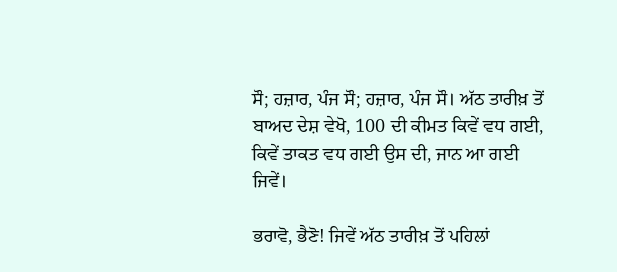ਸੌ; ਹਜ਼ਾਰ, ਪੰਜ ਸੌ; ਹਜ਼ਾਰ, ਪੰਜ ਸੌ। ਅੱਠ ਤਾਰੀਖ਼ ਤੋਂ ਬਾਅਦ ਦੇਸ਼ ਵੇਖੋ, 100 ਦੀ ਕੀਮਤ ਕਿਵੇਂ ਵਧ ਗਈ, ਕਿਵੇਂ ਤਾਕਤ ਵਧ ਗਈ ਉਸ ਦੀ, ਜਾਨ ਆ ਗਈ ਜਿਵੇਂ।

ਭਰਾਵੋ, ਭੈਣੋ! ਜਿਵੇਂ ਅੱਠ ਤਾਰੀਖ਼ ਤੋਂ ਪਹਿਲਾਂ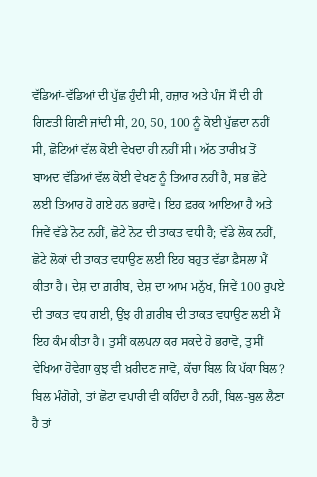ਵੱਡਿਆਂ-ਵੱਡਿਆਂ ਦੀ ਪੁੱਛ ਹੁੰਦੀ ਸੀ, ਹਜ਼ਾਰ ਅਤੇ ਪੰਜ ਸੌ ਦੀ ਹੀ ਗਿਣਤੀ ਗਿਣੀ ਜਾਂਦੀ ਸੀ, 20, 50, 100 ਨੂੰ ਕੋਈ ਪੁੱਛਦਾ ਨਹੀਂ ਸੀ, ਛੋਟਿਆਂ ਵੱਲ ਕੋਈ ਵੇਖਦਾ ਹੀ ਨਹੀਂ ਸੀ। ਅੱਠ ਤਾਰੀਖ਼ ਤੋਂ ਬਾਅਦ ਵੱਡਿਆਂ ਵੱਲ ਕੋਈ ਵੇਖਣ ਨੂੰ ਤਿਆਰ ਨਹੀਂ ਹੈ, ਸਭ ਛੋਟੇ ਲਈ ਤਿਆਰ ਹੋ ਗਏ ਹਨ ਭਰਾਵੋ। ਇਹ ਫ਼ਰਕ ਆਇਆ ਹੈ ਅਤੇ ਜਿਵੇਂ ਵੱਡੇ ਨੋਟ ਨਹੀਂ, ਛੋਟੇ ਨੋਟ ਦੀ ਤਾਕਤ ਵਧੀ ਹੈ; ਵੱਡੇ ਲੋਕ ਨਹੀਂ, ਛੋਟੇ ਲੋਕਾਂ ਦੀ ਤਾਕਤ ਵਧਾਉਣ ਲਈ ਇਹ ਬਹੁਤ ਵੱਡਾ ਫ਼ੈਸਲਾ ਮੈਂ ਕੀਤਾ ਹੈ। ਦੇਸ਼ ਦਾ ਗ਼ਰੀਬ, ਦੇਸ਼ ਦਾ ਆਮ ਮਨੁੱਖ, ਜਿਵੇਂ 100 ਰੁਪਏ ਦੀ ਤਾਕਤ ਵਧ ਗਈ, ਉਂਝ ਹੀ ਗ਼ਰੀਬ ਦੀ ਤਾਕਤ ਵਧਾਉਣ ਲਈ ਮੈਂ ਇਹ ਕੰਮ ਕੀਤਾ ਹੈ। ਤੁਸੀਂ ਕਲਪਨਾ ਕਰ ਸਕਦੇ ਹੋ ਭਰਾਵੋ, ਤੁਸੀਂ ਵੇਖਿਆ ਹੋਵੇਗਾ ਕੁਝ ਵੀ ਖ਼ਰੀਦਣ ਜਾਵੋ, ਕੱਚਾ ਬਿਲ ਕਿ ਪੱਕਾ ਬਿਲ? ਬਿਲ ਮੰਗੋਗੇ, ਤਾਂ ਛੋਟਾ ਵਪਾਰੀ ਵੀ ਕਹਿੰਦਾ ਹੈ ਨਹੀਂ, ਬਿਲ-ਬੁਲ ਲੈਣਾ ਹੈ ਤਾਂ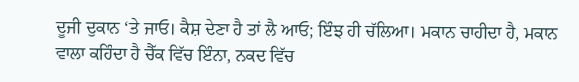ਦੂਜੀ ਦੁਕਾਨ ‘ਤੇ ਜਾਓ। ਕੈਸ਼ ਦੇਣਾ ਹੈ ਤਾਂ ਲੈ ਆਓ; ਇੰਝ ਹੀ ਚੱਲਿਆ। ਮਕਾਨ ਚਾਹੀਦਾ ਹੈ, ਮਕਾਨ ਵਾਲਾ ਕਹਿੰਦਾ ਹੈ ਚੈੱਕ ਵਿੱਚ ਇੰਨਾ, ਨਕਦ ਵਿੱਚ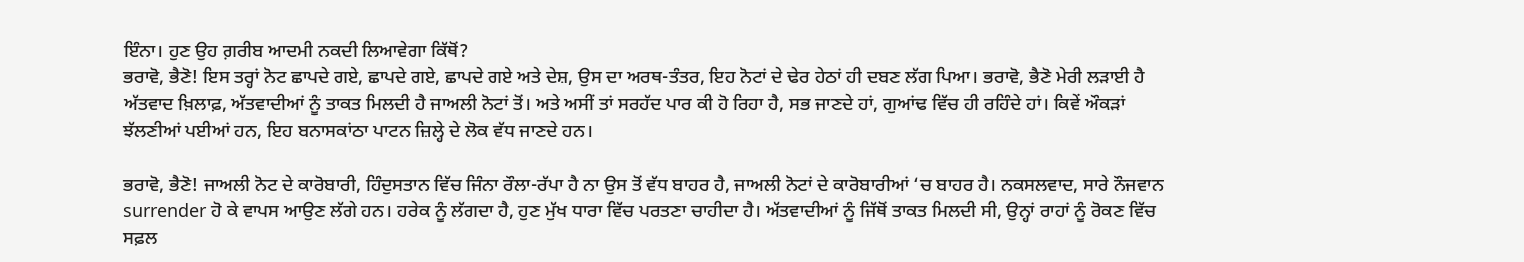ਇੰਨਾ। ਹੁਣ ਉਹ ਗ਼ਰੀਬ ਆਦਮੀ ਨਕਦੀ ਲਿਆਵੇਗਾ ਕਿੱਥੋਂ?
ਭਰਾਵੋ, ਭੈਣੋ! ਇਸ ਤਰ੍ਹਾਂ ਨੋਟ ਛਾਪਦੇ ਗਏ, ਛਾਪਦੇ ਗਏ, ਛਾਪਦੇ ਗਏ ਅਤੇ ਦੇਸ਼, ਉਸ ਦਾ ਅਰਥ-ਤੰਤਰ, ਇਹ ਨੋਟਾਂ ਦੇ ਢੇਰ ਹੇਠਾਂ ਹੀ ਦਬਣ ਲੱਗ ਪਿਆ। ਭਰਾਵੋ, ਭੈਣੋ ਮੇਰੀ ਲੜਾਈ ਹੈ ਅੱਤਵਾਦ ਖ਼ਿਲਾਫ਼, ਅੱਤਵਾਦੀਆਂ ਨੂੰ ਤਾਕਤ ਮਿਲਦੀ ਹੈ ਜਾਅਲੀ ਨੋਟਾਂ ਤੋਂ। ਅਤੇ ਅਸੀਂ ਤਾਂ ਸਰਹੱਦ ਪਾਰ ਕੀ ਹੋ ਰਿਹਾ ਹੈ, ਸਭ ਜਾਣਦੇ ਹਾਂ, ਗੁਆਂਢ ਵਿੱਚ ਹੀ ਰਹਿੰਦੇ ਹਾਂ। ਕਿਵੇਂ ਔਕੜਾਂ ਝੱਲਣੀਆਂ ਪਈਆਂ ਹਨ, ਇਹ ਬਨਾਸਕਾਂਠਾ ਪਾਟਨ ਜ਼ਿਲ੍ਹੇ ਦੇ ਲੋਕ ਵੱਧ ਜਾਣਦੇ ਹਨ।

ਭਰਾਵੋ, ਭੈਣੋ! ਜਾਅਲੀ ਨੋਟ ਦੇ ਕਾਰੋਬਾਰੀ, ਹਿੰਦੁਸਤਾਨ ਵਿੱਚ ਜਿੰਨਾ ਰੌਲਾ-ਰੱਪਾ ਹੈ ਨਾ ਉਸ ਤੋਂ ਵੱਧ ਬਾਹਰ ਹੈ, ਜਾਅਲੀ ਨੋਟਾਂ ਦੇ ਕਾਰੋਬਾਰੀਆਂ ‘ਚ ਬਾਹਰ ਹੈ। ਨਕਸਲਵਾਦ, ਸਾਰੇ ਨੌਜਵਾਨ surrender ਹੋ ਕੇ ਵਾਪਸ ਆਉਣ ਲੱਗੇ ਹਨ। ਹਰੇਕ ਨੂੰ ਲੱਗਦਾ ਹੈ, ਹੁਣ ਮੁੱਖ ਧਾਰਾ ਵਿੱਚ ਪਰਤਣਾ ਚਾਹੀਦਾ ਹੈ। ਅੱਤਵਾਦੀਆਂ ਨੂੰ ਜਿੱਥੋਂ ਤਾਕਤ ਮਿਲਦੀ ਸੀ, ਉਨ੍ਹਾਂ ਰਾਹਾਂ ਨੂੰ ਰੋਕਣ ਵਿੱਚ ਸਫ਼ਲ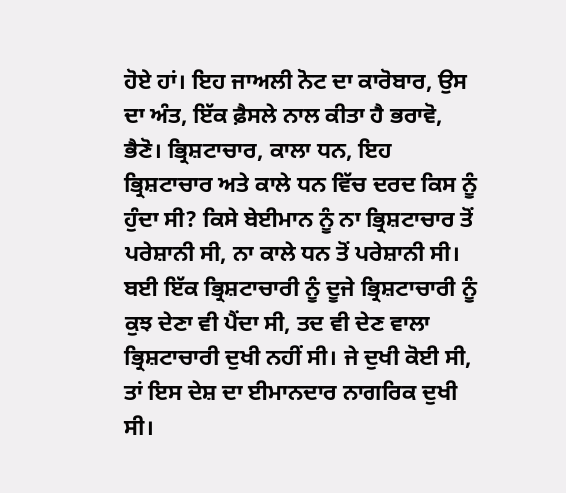ਹੋਏ ਹਾਂ। ਇਹ ਜਾਅਲੀ ਨੋਟ ਦਾ ਕਾਰੋਬਾਰ, ਉਸ ਦਾ ਅੰਤ, ਇੱਕ ਫ਼ੈਸਲੇ ਨਾਲ ਕੀਤਾ ਹੈ ਭਰਾਵੋ, ਭੈਣੋ। ਭ੍ਰਿਸ਼ਟਾਚਾਰ, ਕਾਲਾ ਧਨ, ਇਹ ਭ੍ਰਿਸ਼ਟਾਚਾਰ ਅਤੇ ਕਾਲੇ ਧਨ ਵਿੱਚ ਦਰਦ ਕਿਸ ਨੂੰ ਹੁੰਦਾ ਸੀ? ਕਿਸੇ ਬੇਈਮਾਨ ਨੂੰ ਨਾ ਭ੍ਰਿਸ਼ਟਾਚਾਰ ਤੋਂ ਪਰੇਸ਼ਾਨੀ ਸੀ, ਨਾ ਕਾਲੇ ਧਨ ਤੋਂ ਪਰੇਸ਼ਾਨੀ ਸੀ। ਬਈ ਇੱਕ ਭ੍ਰਿਸ਼ਟਾਚਾਰੀ ਨੂੰ ਦੂਜੇ ਭ੍ਰਿਸ਼ਟਾਚਾਰੀ ਨੂੰ ਕੁਝ ਦੇਣਾ ਵੀ ਪੈਂਦਾ ਸੀ, ਤਦ ਵੀ ਦੇਣ ਵਾਲਾ ਭ੍ਰਿਸ਼ਟਾਚਾਰੀ ਦੁਖੀ ਨਹੀਂ ਸੀ। ਜੇ ਦੁਖੀ ਕੋਈ ਸੀ, ਤਾਂ ਇਸ ਦੇਸ਼ ਦਾ ਈਮਾਨਦਾਰ ਨਾਗਰਿਕ ਦੁਖੀ ਸੀ।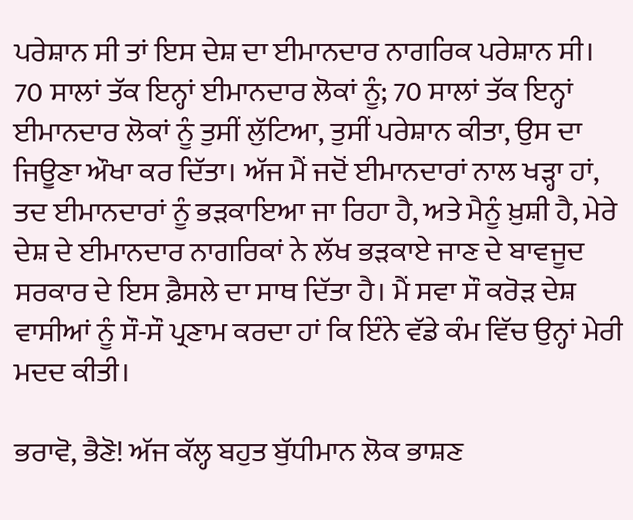ਪਰੇਸ਼ਾਨ ਸੀ ਤਾਂ ਇਸ ਦੇਸ਼ ਦਾ ਈਮਾਨਦਾਰ ਨਾਗਰਿਕ ਪਰੇਸ਼ਾਨ ਸੀ। 70 ਸਾਲਾਂ ਤੱਕ ਇਨ੍ਹਾਂ ਈਮਾਨਦਾਰ ਲੋਕਾਂ ਨੂੰ; 70 ਸਾਲਾਂ ਤੱਕ ਇਨ੍ਹਾਂ ਈਮਾਨਦਾਰ ਲੋਕਾਂ ਨੂੰ ਤੁਸੀਂ ਲੁੱਟਿਆ, ਤੁਸੀਂ ਪਰੇਸ਼ਾਨ ਕੀਤਾ, ਉਸ ਦਾ ਜਿਊਣਾ ਔਖਾ ਕਰ ਦਿੱਤਾ। ਅੱਜ ਮੈਂ ਜਦੋਂ ਈਮਾਨਦਾਰਾਂ ਨਾਲ ਖੜ੍ਹਾ ਹਾਂ, ਤਦ ਈਮਾਨਦਾਰਾਂ ਨੂੰ ਭੜਕਾਇਆ ਜਾ ਰਿਹਾ ਹੈ, ਅਤੇ ਮੈਨੂੰ ਖ਼ੁਸ਼ੀ ਹੈ, ਮੇਰੇ ਦੇਸ਼ ਦੇ ਈਮਾਨਦਾਰ ਨਾਗਰਿਕਾਂ ਨੇ ਲੱਖ ਭੜਕਾਏ ਜਾਣ ਦੇ ਬਾਵਜੂਦ ਸਰਕਾਰ ਦੇ ਇਸ ਫ਼ੈਸਲੇ ਦਾ ਸਾਥ ਦਿੱਤਾ ਹੈ। ਮੈਂ ਸਵਾ ਸੌ ਕਰੋੜ ਦੇਸ਼ ਵਾਸੀਆਂ ਨੂੰ ਸੌ-ਸੌ ਪ੍ਰਣਾਮ ਕਰਦਾ ਹਾਂ ਕਿ ਇੰਨੇ ਵੱਡੇ ਕੰਮ ਵਿੱਚ ਉਨ੍ਹਾਂ ਮੇਰੀ ਮਦਦ ਕੀਤੀ।

ਭਰਾਵੋ, ਭੈਣੋ! ਅੱਜ ਕੱਲ੍ਹ ਬਹੁਤ ਬੁੱਧੀਮਾਨ ਲੋਕ ਭਾਸ਼ਣ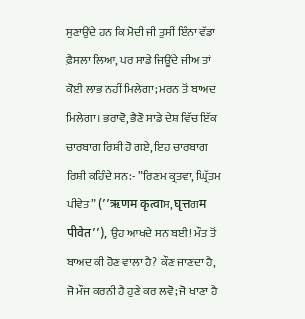ਸੁਣਾਉਂਦੇ ਹਨ ਕਿ ਮੋਦੀ ਜੀ ਤੁਸੀਂ ਇੰਨਾ ਵੱਡਾ ਫ਼ੈਸਲਾ ਲਿਆ, ਪਰ ਸਾਡੇ ਜਿਊਂਦੇ ਜੀਅ ਤਾਂ ਕੋਈ ਲਾਭ ਨਹੀਂ ਮਿਲੇਗਾ; ਮਰਨ ਤੋਂ ਬਾਅਦ ਮਿਲੇਗਾ। ਭਰਾਵੋ, ਭੈਣੋ ਸਾਡੇ ਦੇਸ਼ ਵਿੱਚ ਇੱਕ ਚਾਰਬਾਗ ਰਿਸ਼ੀ ਹੋ ਗਏ, ਇਹ ਚਾਰਬਾਗ ਰਿਸ਼ੀ ਕਹਿੰਦੇ ਸਨ:- ”ਰਿਣਮ ਕ੍ਰਤਵਾ, ਘ੍ਰਿੱਤਮ ਪੀਵੇਤ” (’’ऋणम कृत्वाਸ, घृत्तਗम पीवेत’’), ਉਹ ਆਖਦੇ ਸਨ ਬਈ! ਮੌਤ ਤੋਂ ਬਾਅਦ ਕੀ ਹੋਣ ਵਾਲਾ ਹੈ? ਕੌਣ ਜਾਣਦਾ ਹੈ, ਜੋ ਮੌਜ ਕਰਨੀ ਹੈ ਹੁਣੇ ਕਰ ਲਵੋ; ਜੋ ਖਾਣਾ ਹੈ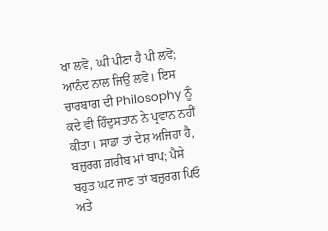ਖਾ ਲਵੋ, ਘੀ ਪੀਣਾ ਹੈ ਪੀ ਲਵੋ; ਆਨੰਦ ਨਾਲ ਜਿਉਂ ਲਵੋ। ਇਸ ਚਾਰਬਾਗ ਦੀ Philosophy ਨੂੰ ਕਦੇ ਵੀ ਹਿੰਦੁਸਤਾਨ ਨੇ ਪ੍ਰਵਾਨ ਨਹੀਂ ਕੀਤਾ। ਸਾਡਾ ਤਾਂ ਦੇਸ਼ ਅਜਿਹਾ ਹੈ, ਬਜ਼ੁਰਗ ਗ਼ਰੀਬ ਮਾਂ ਬਾਪ; ਪੈਸੇ ਬਹੁਤ ਘਟ ਜਾਣ ਤਾਂ ਬਜ਼ੁਰਗ ਪਿਓ ਅਤੇ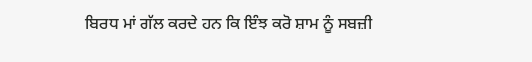ਬਿਰਧ ਮਾਂ ਗੱਲ ਕਰਦੇ ਹਨ ਕਿ ਇੰਝ ਕਰੋ ਸ਼ਾਮ ਨੂੰ ਸਬਜ਼ੀ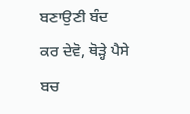ਬਣਾਉਣੀ ਬੰਦ ਕਰ ਦੇਵੋ, ਥੋੜ੍ਹੇ ਪੈਸੇ ਬਚ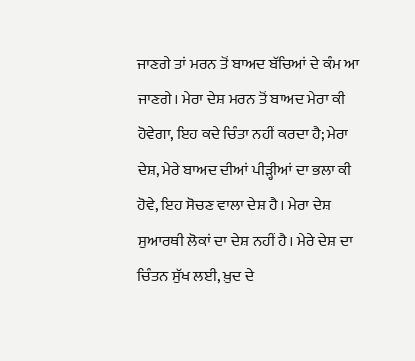ਜਾਣਗੇ ਤਾਂ ਮਰਨ ਤੋਂ ਬਾਅਦ ਬੱਚਿਆਂ ਦੇ ਕੰਮ ਆ ਜਾਣਗੇ। ਮੇਰਾ ਦੇਸ਼ ਮਰਨ ਤੋਂ ਬਾਅਦ ਮੇਰਾ ਕੀ ਹੋਵੇਗਾ, ਇਹ ਕਦੇ ਚਿੰਤਾ ਨਹੀਂ ਕਰਦਾ ਹੈ; ਮੇਰਾ ਦੇਸ਼, ਮੇਰੇ ਬਾਅਦ ਦੀਆਂ ਪੀੜ੍ਹੀਆਂ ਦਾ ਭਲਾ ਕੀ ਹੋਵੇ, ਇਹ ਸੋਚਣ ਵਾਲਾ ਦੇਸ਼ ਹੈ। ਮੇਰਾ ਦੇਸ਼ ਸੁਆਰਥੀ ਲੋਕਾਂ ਦਾ ਦੇਸ਼ ਨਹੀਂ ਹੈ। ਮੇਰੇ ਦੇਸ਼ ਦਾ ਚਿੰਤਨ ਸੁੱਖ ਲਈ, ਖ਼ੁਦ ਦੇ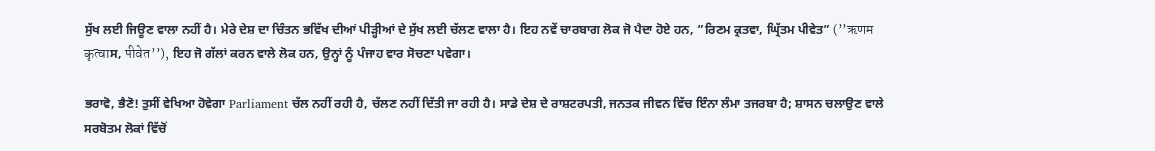ਸੁੱਖ ਲਈ ਜਿਊਣ ਵਾਲਾ ਨਹੀਂ ਹੈ। ਮੇਰੇ ਦੇਸ਼ ਦਾ ਚਿੰਤਨ ਭਵਿੱਖ ਦੀਆਂ ਪੀੜ੍ਹੀਆਂ ਦੇ ਸੁੱਖ ਲਈ ਚੱਲਣ ਵਾਲਾ ਹੈ। ਇਹ ਨਵੇਂ ਚਾਰਬਾਗ ਲੋਕ ਜੋ ਪੈਦਾ ਹੋਏ ਹਨ, ”ਰਿਣਮ ਕ੍ਰਤਵਾ, ਘ੍ਰਿੱਤਮ ਪੀਵੇਤ” (’’ऋणम कृत्वाਸ, पीवेत’’), ਇਹ ਜੋ ਗੱਲਾਂ ਕਰਨ ਵਾਲੇ ਲੋਕ ਹਨ, ਉਨ੍ਹਾਂ ਨੂੰ ਪੰਜਾਹ ਵਾਰ ਸੋਚਣਾ ਪਵੇਗਾ।

ਭਰਾਵੋ, ਭੈਣੋ! ਤੁਸੀਂ ਵੇਖਿਆ ਹੋਵੇਗਾ Parliament ਚੱਲ ਨਹੀਂ ਰਹੀ ਹੈ, ਚੱਲਣ ਨਹੀਂ ਦਿੱਤੀ ਜਾ ਰਹੀ ਹੈ। ਸਾਡੇ ਦੇਸ਼ ਦੇ ਰਾਸ਼ਟਰਪਤੀ, ਜਨਤਕ ਜੀਵਨ ਵਿੱਚ ਇੰਨਾ ਲੰਮਾ ਤਜਰਬਾ ਹੈ; ਸ਼ਾਸਨ ਚਲਾਉਣ ਵਾਲੇ ਸਰਬੋਤਮ ਲੋਕਾਂ ਵਿੱਚੋਂ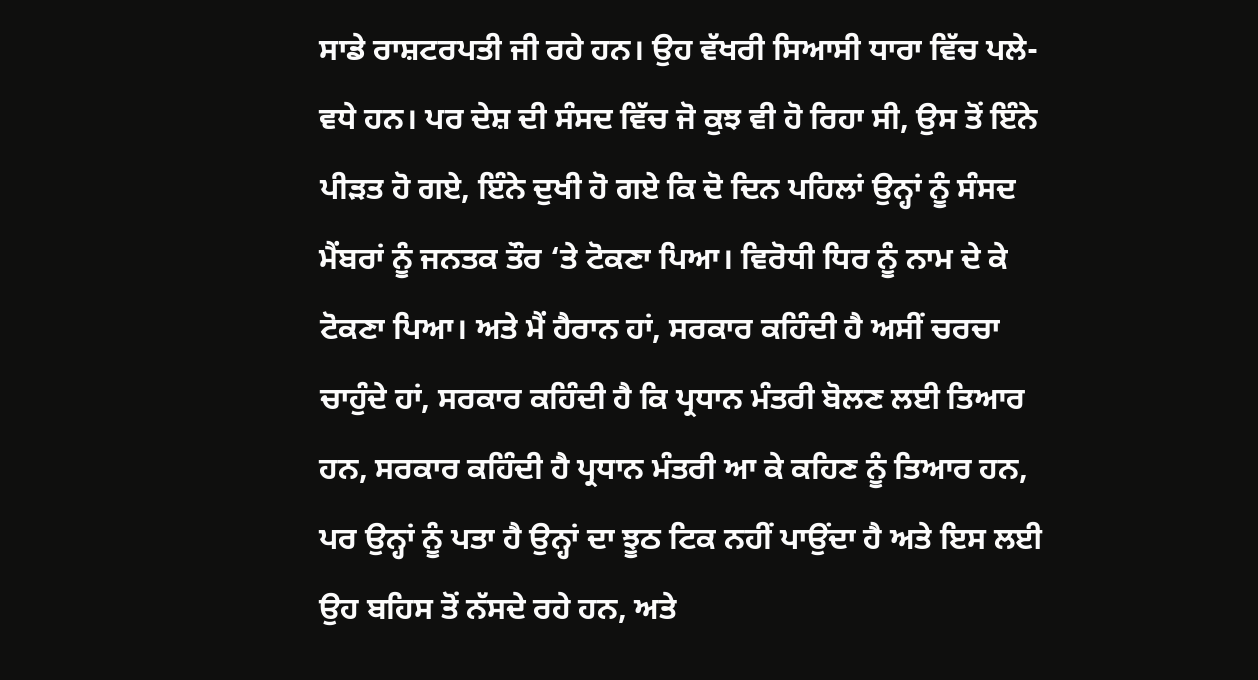ਸਾਡੇ ਰਾਸ਼ਟਰਪਤੀ ਜੀ ਰਹੇ ਹਨ। ਉਹ ਵੱਖਰੀ ਸਿਆਸੀ ਧਾਰਾ ਵਿੱਚ ਪਲੇ-ਵਧੇ ਹਨ। ਪਰ ਦੇਸ਼ ਦੀ ਸੰਸਦ ਵਿੱਚ ਜੋ ਕੁਝ ਵੀ ਹੋ ਰਿਹਾ ਸੀ, ਉਸ ਤੋਂ ਇੰਨੇ ਪੀੜਤ ਹੋ ਗਏ, ਇੰਨੇ ਦੁਖੀ ਹੋ ਗਏ ਕਿ ਦੋ ਦਿਨ ਪਹਿਲਾਂ ਉਨ੍ਹਾਂ ਨੂੰ ਸੰਸਦ ਮੈਂਬਰਾਂ ਨੂੰ ਜਨਤਕ ਤੌਰ ‘ਤੇ ਟੋਕਣਾ ਪਿਆ। ਵਿਰੋਧੀ ਧਿਰ ਨੂੰ ਨਾਮ ਦੇ ਕੇ ਟੋਕਣਾ ਪਿਆ। ਅਤੇ ਮੈਂ ਹੈਰਾਨ ਹਾਂ, ਸਰਕਾਰ ਕਹਿੰਦੀ ਹੈ ਅਸੀਂ ਚਰਚਾ ਚਾਹੁੰਦੇ ਹਾਂ, ਸਰਕਾਰ ਕਹਿੰਦੀ ਹੈ ਕਿ ਪ੍ਰਧਾਨ ਮੰਤਰੀ ਬੋਲਣ ਲਈ ਤਿਆਰ ਹਨ, ਸਰਕਾਰ ਕਹਿੰਦੀ ਹੈ ਪ੍ਰਧਾਨ ਮੰਤਰੀ ਆ ਕੇ ਕਹਿਣ ਨੂੰ ਤਿਆਰ ਹਨ, ਪਰ ਉਨ੍ਹਾਂ ਨੂੰ ਪਤਾ ਹੈ ਉਨ੍ਹਾਂ ਦਾ ਝੂਠ ਟਿਕ ਨਹੀਂ ਪਾਉਂਦਾ ਹੈ ਅਤੇ ਇਸ ਲਈ ਉਹ ਬਹਿਸ ਤੋਂ ਨੱਸਦੇ ਰਹੇ ਹਨ, ਅਤੇ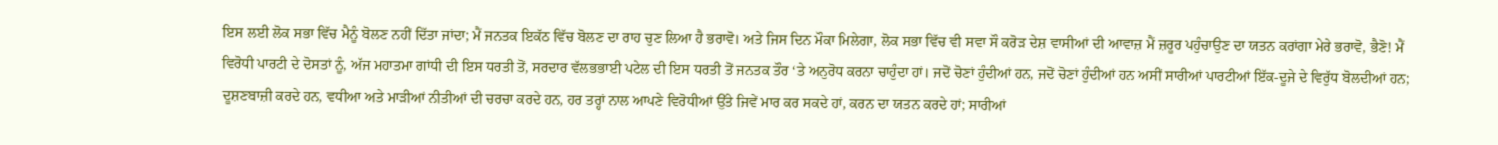ਇਸ ਲਈ ਲੋਕ ਸਭਾ ਵਿੱਚ ਮੈਨੂੰ ਬੋਲਣ ਨਹੀਂ ਦਿੱਤਾ ਜਾਂਦਾ; ਮੈਂ ਜਨਤਕ ਇਕੱਠ ਵਿੱਚ ਬੋਲਣ ਦਾ ਰਾਹ ਚੁਣ ਲਿਆ ਹੈ ਭਰਾਵੋ। ਅਤੇ ਜਿਸ ਦਿਨ ਮੌਕਾ ਮਿਲੇਗਾ, ਲੋਕ ਸਭਾ ਵਿੱਚ ਵੀ ਸਵਾ ਸੌ ਕਰੋੜ ਦੇਸ਼ ਵਾਸੀਆਂ ਦੀ ਆਵਾਜ਼ ਮੈਂ ਜ਼ਰੂਰ ਪਹੁੰਚਾਉਣ ਦਾ ਯਤਨ ਕਰਾਂਗਾ ਮੇਰੇ ਭਰਾਵੋ, ਭੈਣੋ! ਮੈਂ ਵਿਰੋਧੀ ਪਾਰਟੀ ਦੇ ਦੋਸਤਾਂ ਨੂੰ, ਅੱਜ ਮਹਾਤਮਾ ਗਾਂਧੀ ਦੀ ਇਸ ਧਰਤੀ ਤੋਂ, ਸਰਦਾਰ ਵੱਲਭਭਾਈ ਪਟੇਲ ਦੀ ਇਸ ਧਰਤੀ ਤੋਂ ਜਨਤਕ ਤੌਰ ‘ਤੇ ਅਨੁਰੋਧ ਕਰਨਾ ਚਾਹੁੰਦਾ ਹਾਂ। ਜਦੋਂ ਚੋਣਾਂ ਹੁੰਦੀਆਂ ਹਨ, ਜਦੋਂ ਚੋਣਾਂ ਹੁੰਦੀਆਂ ਹਨ ਅਸੀਂ ਸਾਰੀਆਂ ਪਾਰਟੀਆਂ ਇੱਕ-ਦੂਜੇ ਦੇ ਵਿਰੁੱਧ ਬੋਲਦੀਆਂ ਹਨ; ਦੂਸ਼ਣਬਾਜ਼ੀ ਕਰਦੇ ਹਨ, ਵਧੀਆ ਅਤੇ ਮਾੜੀਆਂ ਨੀਤੀਆਂ ਦੀ ਚਰਚਾ ਕਰਦੇ ਹਨ, ਹਰ ਤਰ੍ਹਾਂ ਨਾਲ ਆਪਣੇ ਵਿਰੋਧੀਆਂ ਉੱਤੇ ਜਿਵੇਂ ਮਾਰ ਕਰ ਸਕਦੇ ਹਾਂ, ਕਰਨ ਦਾ ਯਤਨ ਕਰਦੇ ਹਾਂ; ਸਾਰੀਆਂ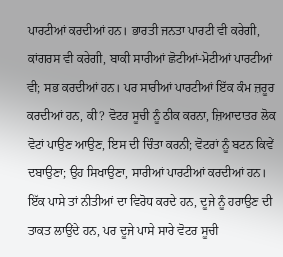ਪਾਰਟੀਆਂ ਕਰਦੀਆਂ ਹਨ। ਭਾਰਤੀ ਜਨਤਾ ਪਾਰਟੀ ਵੀ ਕਰੇਗੀ, ਕਾਂਗਰਸ ਵੀ ਕਰੇਗੀ, ਬਾਕੀ ਸਾਰੀਆਂ ਛੋਟੀਆਂ-ਮੋਟੀਆਂ ਪਾਰਟੀਆਂ ਵੀ; ਸਭ ਕਰਦੀਆਂ ਹਨ। ਪਰ ਸਾਰੀਆਂ ਪਾਰਟੀਆਂ ਇੱਕ ਕੰਮ ਜ਼ਰੂਰ ਕਰਦੀਆਂ ਹਨ, ਕੀ? ਵੋਟਰ ਸੂਚੀ ਨੂੰ ਠੀਕ ਕਰਨਾ, ਜ਼ਿਆਦਾਤਰ ਲੋਕ ਵੋਟਾਂ ਪਾਉਣ ਆਉਣ, ਇਸ ਦੀ ਚਿੰਤਾ ਕਰਨੀ; ਵੋਟਰਾਂ ਨੂੰ ਬਟਨ ਕਿਵੇਂ ਦਬਾਉਣਾ; ਉਹ ਸਿਖਾਉਣਾ, ਸਾਰੀਆਂ ਪਾਰਟੀਆਂ ਕਰਦੀਆਂ ਹਨ। ਇੱਕ ਪਾਸੇ ਤਾਂ ਨੀਤੀਆਂ ਦਾ ਵਿਰੋਧ ਕਰਦੇ ਹਨ, ਦੂਜੇ ਨੂੰ ਹਰਾਉਣ ਦੀ ਤਾਕਤ ਲਾਉਂਦੇ ਹਨ, ਪਰ ਦੂਜੇ ਪਾਸੇ ਸਾਰੇ ਵੋਟਰ ਸੂਚੀ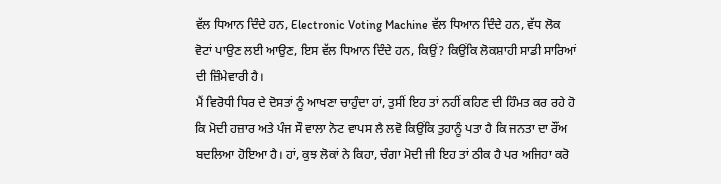ਵੱਲ ਧਿਆਨ ਦਿੰਦੇ ਹਨ, Electronic Voting Machine ਵੱਲ ਧਿਆਨ ਦਿੰਦੇ ਹਨ, ਵੱਧ ਲੋਕ ਵੋਟਾਂ ਪਾਉਣ ਲਈ ਆਉਣ, ਇਸ ਵੱਲ ਧਿਆਨ ਦਿੰਦੇ ਹਨ, ਕਿਉਂ? ਕਿਉਂਕਿ ਲੋਕਸ਼ਾਹੀ ਸਾਡੀ ਸਾਰਿਆਂ ਦੀ ਜ਼ਿੰਮੇਵਾਰੀ ਹੈ।
ਮੈਂ ਵਿਰੋਧੀ ਧਿਰ ਦੇ ਦੋਸਤਾਂ ਨੂੰ ਆਖਣਾ ਚਾਹੁੰਦਾ ਹਾਂ, ਤੁਸੀਂ ਇਹ ਤਾਂ ਨਹੀਂ ਕਹਿਣ ਦੀ ਹਿੰਮਤ ਕਰ ਰਹੇ ਹੋ ਕਿ ਮੋਦੀ ਹਜ਼ਾਰ ਅਤੇ ਪੰਜ ਸੌ ਵਾਲਾ ਨੋਟ ਵਾਪਸ ਲੈ ਲਵੋ ਕਿਉਂਕਿ ਤੁਹਾਨੂੰ ਪਤਾ ਹੈ ਕਿ ਜਨਤਾ ਦਾ ਰੌਂਅ ਬਦਲਿਆ ਹੋਇਆ ਹੈ। ਹਾਂ, ਕੁਝ ਲੋਕਾਂ ਨੇ ਕਿਹਾ, ਚੰਗਾ ਮੋਦੀ ਜੀ ਇਹ ਤਾਂ ਠੀਕ ਹੈ ਪਰ ਅਜਿਹਾ ਕਰੋ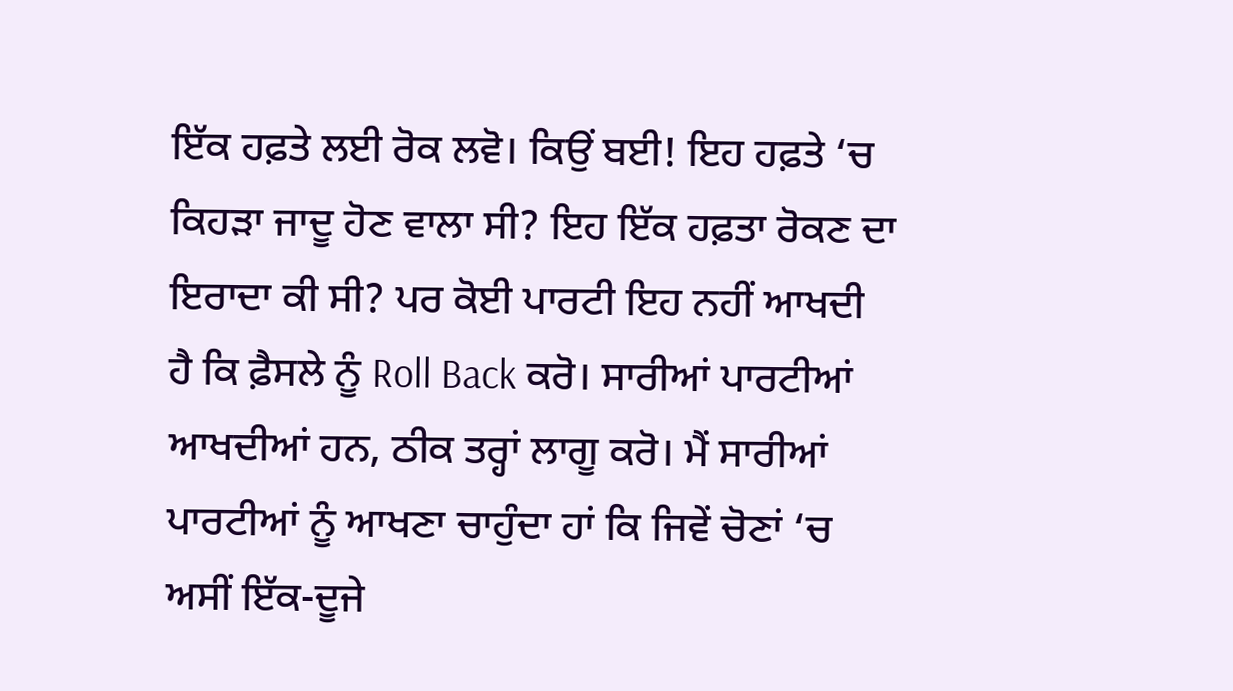ਇੱਕ ਹਫ਼ਤੇ ਲਈ ਰੋਕ ਲਵੋ। ਕਿਉਂ ਬਈ! ਇਹ ਹਫ਼ਤੇ ‘ਚ ਕਿਹੜਾ ਜਾਦੂ ਹੋਣ ਵਾਲਾ ਸੀ? ਇਹ ਇੱਕ ਹਫ਼ਤਾ ਰੋਕਣ ਦਾ ਇਰਾਦਾ ਕੀ ਸੀ? ਪਰ ਕੋਈ ਪਾਰਟੀ ਇਹ ਨਹੀਂ ਆਖਦੀ ਹੈ ਕਿ ਫ਼ੈਸਲੇ ਨੂੰ Roll Back ਕਰੋ। ਸਾਰੀਆਂ ਪਾਰਟੀਆਂ ਆਖਦੀਆਂ ਹਨ, ਠੀਕ ਤਰ੍ਹਾਂ ਲਾਗੂ ਕਰੋ। ਮੈਂ ਸਾਰੀਆਂ ਪਾਰਟੀਆਂ ਨੂੰ ਆਖਣਾ ਚਾਹੁੰਦਾ ਹਾਂ ਕਿ ਜਿਵੇਂ ਚੋਣਾਂ ‘ਚ ਅਸੀਂ ਇੱਕ-ਦੂਜੇ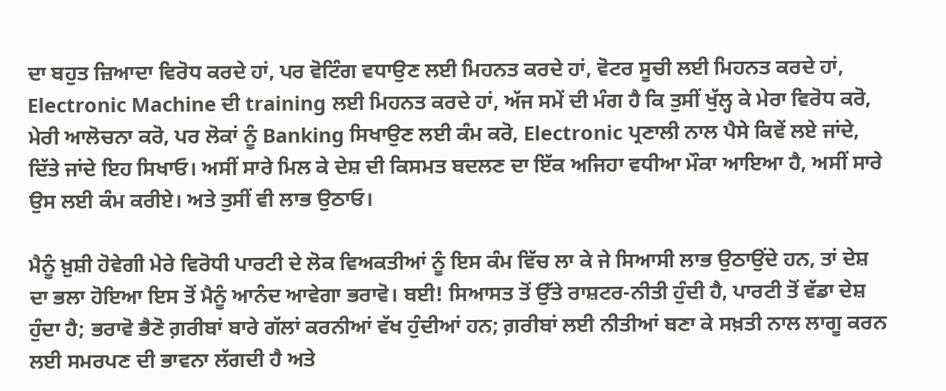ਦਾ ਬਹੁਤ ਜ਼ਿਆਦਾ ਵਿਰੋਧ ਕਰਦੇ ਹਾਂ, ਪਰ ਵੋਟਿੰਗ ਵਧਾਉਣ ਲਈ ਮਿਹਨਤ ਕਰਦੇ ਹਾਂ, ਵੋਟਰ ਸੂਚੀ ਲਈ ਮਿਹਨਤ ਕਰਦੇ ਹਾਂ, Electronic Machine ਦੀ training ਲਈ ਮਿਹਨਤ ਕਰਦੇ ਹਾਂ, ਅੱਜ ਸਮੇਂ ਦੀ ਮੰਗ ਹੈ ਕਿ ਤੁਸੀਂ ਖੁੱਲ੍ਹ ਕੇ ਮੇਰਾ ਵਿਰੋਧ ਕਰੋ, ਮੇਰੀ ਆਲੋਚਨਾ ਕਰੋ, ਪਰ ਲੋਕਾਂ ਨੂੰ Banking ਸਿਖਾਉਣ ਲਈ ਕੰਮ ਕਰੋ, Electronic ਪ੍ਰਣਾਲੀ ਨਾਲ ਪੈਸੇ ਕਿਵੇਂ ਲਏ ਜਾਂਦੇ, ਦਿੱਤੇ ਜਾਂਦੇ ਇਹ ਸਿਖਾਓ। ਅਸੀਂ ਸਾਰੇ ਮਿਲ ਕੇ ਦੇਸ਼ ਦੀ ਕਿਸਮਤ ਬਦਲਣ ਦਾ ਇੱਕ ਅਜਿਹਾ ਵਧੀਆ ਮੌਕਾ ਆਇਆ ਹੈ, ਅਸੀਂ ਸਾਰੇ ਉਸ ਲਈ ਕੰਮ ਕਰੀਏ। ਅਤੇ ਤੁਸੀਂ ਵੀ ਲਾਭ ਉਠਾਓ।

ਮੈਨੂੰ ਖ਼ੁਸ਼ੀ ਹੋਵੇਗੀ ਮੇਰੇ ਵਿਰੋਧੀ ਪਾਰਟੀ ਦੇ ਲੋਕ ਵਿਅਕਤੀਆਂ ਨੂੰ ਇਸ ਕੰਮ ਵਿੱਚ ਲਾ ਕੇ ਜੇ ਸਿਆਸੀ ਲਾਭ ਉਠਾਉਂਦੇ ਹਨ, ਤਾਂ ਦੇਸ਼ ਦਾ ਭਲਾ ਹੋਇਆ ਇਸ ਤੋਂ ਮੈਨੂੰ ਆਨੰਦ ਆਵੇਗਾ ਭਰਾਵੋ। ਬਈ! ਸਿਆਸਤ ਤੋਂ ਉੱਤੇ ਰਾਸ਼ਟਰ-ਨੀਤੀ ਹੁੰਦੀ ਹੈ, ਪਾਰਟੀ ਤੋਂ ਵੱਡਾ ਦੇਸ਼ ਹੁੰਦਾ ਹੈ; ਭਰਾਵੋ ਭੈਣੋ ਗ਼ਰੀਬਾਂ ਬਾਰੇ ਗੱਲਾਂ ਕਰਨੀਆਂ ਵੱਖ ਹੁੰਦੀਆਂ ਹਨ; ਗ਼ਰੀਬਾਂ ਲਈ ਨੀਤੀਆਂ ਬਣਾ ਕੇ ਸਖ਼ਤੀ ਨਾਲ ਲਾਗੂ ਕਰਨ ਲਈ ਸਮਰਪਣ ਦੀ ਭਾਵਨਾ ਲੱਗਦੀ ਹੈ ਅਤੇ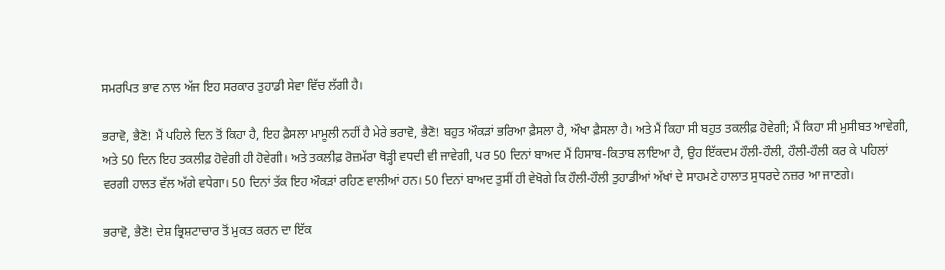ਸਮਰਪਿਤ ਭਾਵ ਨਾਲ ਅੱਜ ਇਹ ਸਰਕਾਰ ਤੁਹਾਡੀ ਸੇਵਾ ਵਿੱਚ ਲੱਗੀ ਹੈ।

ਭਰਾਵੋ, ਭੈਣੋ! ਮੈਂ ਪਹਿਲੇ ਦਿਨ ਤੋਂ ਕਿਹਾ ਹੈ, ਇਹ ਫ਼ੈਸਲਾ ਮਾਮੂਲੀ ਨਹੀਂ ਹੈ ਮੇਰੇ ਭਰਾਵੋ, ਭੈਣੋ! ਬਹੁਤ ਔਕੜਾਂ ਭਰਿਆ ਫ਼ੈਸਲਾ ਹੈ, ਔਖਾ ਫ਼ੈਸਲਾ ਹੈ। ਅਤੇ ਮੈਂ ਕਿਹਾ ਸੀ ਬਹੁਤ ਤਕਲੀਫ਼ ਹੋਵੇਗੀ; ਮੈਂ ਕਿਹਾ ਸੀ ਮੁਸੀਬਤ ਆਵੇਗੀ, ਅਤੇ 50 ਦਿਨ ਇਹ ਤਕਲੀਫ਼ ਹੋਵੇਗੀ ਹੀ ਹੋਵੇਗੀ। ਅਤੇ ਤਕਲੀਫ਼ ਰੋਜ਼ਮੱਰਾ ਥੋੜ੍ਹੀ ਵਧਦੀ ਵੀ ਜਾਵੇਗੀ, ਪਰ 50 ਦਿਨਾਂ ਬਾਅਦ ਮੈਂ ਹਿਸਾਬ-ਕਿਤਾਬ ਲਾਇਆ ਹੈ, ਉਹ ਇੱਕਦਮ ਹੌਲੀ-ਹੌਲੀ, ਹੌਲੀ-ਹੌਲੀ ਕਰ ਕੇ ਪਹਿਲਾਂ ਵਰਗੀ ਹਾਲਤ ਵੱਲ ਅੱਗੇ ਵਧੇਗਾ। 50 ਦਿਨਾਂ ਤੱਕ ਇਹ ਔਕੜਾਂ ਰਹਿਣ ਵਾਲੀਆਂ ਹਨ। 50 ਦਿਨਾਂ ਬਾਅਦ ਤੁਸੀਂ ਹੀ ਵੇਖੋਗੇ ਕਿ ਹੌਲੀ-ਹੌਲੀ ਤੁਹਾਡੀਆਂ ਅੱਖਾਂ ਦੇ ਸਾਹਮਣੇ ਹਾਲਾਤ ਸੁਧਰਦੇ ਨਜ਼ਰ ਆ ਜਾਣਗੇ।

ਭਰਾਵੋ, ਭੈਣੋ! ਦੇਸ਼ ਭ੍ਰਿਸ਼ਟਾਚਾਰ ਤੋਂ ਮੁਕਤ ਕਰਨ ਦਾ ਇੱਕ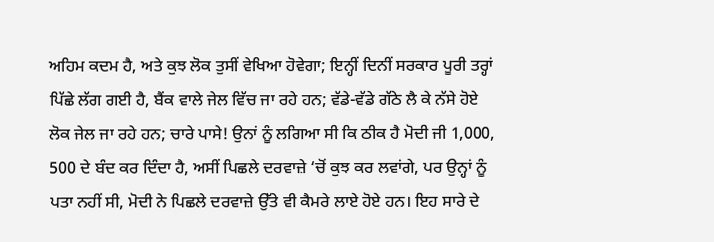ਅਹਿਮ ਕਦਮ ਹੈ, ਅਤੇ ਕੁਝ ਲੋਕ ਤੁਸੀਂ ਵੇਖਿਆ ਹੋਵੇਗਾ; ਇਨ੍ਹੀਂ ਦਿਨੀਂ ਸਰਕਾਰ ਪੂਰੀ ਤਰ੍ਹਾਂ ਪਿੱਛੇ ਲੱਗ ਗਈ ਹੈ, ਬੈਂਕ ਵਾਲੇ ਜੇਲ ਵਿੱਚ ਜਾ ਰਹੇ ਹਨ; ਵੱਡੇ-ਵੱਡੇ ਗੱਠੇ ਲੈ ਕੇ ਨੱਸੇ ਹੋਏ ਲੋਕ ਜੇਲ ਜਾ ਰਹੇ ਹਨ; ਚਾਰੇ ਪਾਸੇ! ਉਨਾਂ ਨੂੰ ਲਗਿਆ ਸੀ ਕਿ ਠੀਕ ਹੈ ਮੋਦੀ ਜੀ 1,000, 500 ਦੇ ਬੰਦ ਕਰ ਦਿੰਦਾ ਹੈ, ਅਸੀਂ ਪਿਛਲੇ ਦਰਵਾਜ਼ੇ ‘ਚੋਂ ਕੁਝ ਕਰ ਲਵਾਂਗੇ, ਪਰ ਉਨ੍ਹਾਂ ਨੂੰ ਪਤਾ ਨਹੀਂ ਸੀ, ਮੋਦੀ ਨੇ ਪਿਛਲੇ ਦਰਵਾਜ਼ੇ ਉੱਤੇ ਵੀ ਕੈਮਰੇ ਲਾਏ ਹੋਏ ਹਨ। ਇਹ ਸਾਰੇ ਦੇ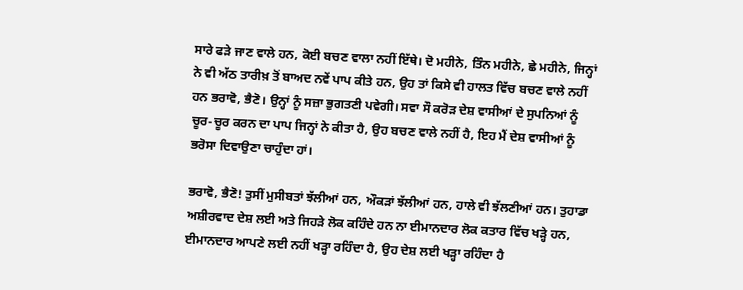ਸਾਰੇ ਫੜੇ ਜਾਣ ਵਾਲੇ ਹਨ, ਕੋਈ ਬਚਣ ਵਾਲਾ ਨਹੀਂ ਇੱਥੇ। ਦੋ ਮਹੀਨੇ, ਤਿੰਨ ਮਹੀਨੇ, ਛੇ ਮਹੀਨੇ, ਜਿਨ੍ਹਾਂ ਨੇ ਵੀ ਅੱਠ ਤਾਰੀਖ਼ ਤੋਂ ਬਾਅਦ ਨਵੇਂ ਪਾਪ ਕੀਤੇ ਹਨ, ਉਹ ਤਾਂ ਕਿਸੇ ਵੀ ਹਾਲਤ ਵਿੱਚ ਬਚਣ ਵਾਲੇ ਨਹੀਂ ਹਨ ਭਰਾਵੋ, ਭੈਣੋ। ਉਨ੍ਹਾਂ ਨੂੰ ਸਜ਼ਾ ਭੁਗਤਣੀ ਪਵੇਗੀ। ਸਵਾ ਸੌ ਕਰੋੜ ਦੇਸ਼ ਵਾਸੀਆਂ ਦੇ ਸੁਪਨਿਆਂ ਨੂੰ ਚੂਰ-ਚੂਰ ਕਰਨ ਦਾ ਪਾਪ ਜਿਨ੍ਹਾਂ ਨੇ ਕੀਤਾ ਹੈ, ਉਹ ਬਚਣ ਵਾਲੇ ਨਹੀਂ ਹੈ, ਇਹ ਮੈਂ ਦੇਸ਼ ਵਾਸੀਆਂ ਨੂੰ ਭਰੋਸਾ ਦਿਵਾਉਣਾ ਚਾਹੁੰਦਾ ਹਾਂ।

ਭਰਾਵੋ, ਭੈਣੋ! ਤੁਸੀਂ ਮੁਸੀਬਤਾਂ ਝੱਲੀਆਂ ਹਨ, ਔਕੜਾਂ ਝੱਲੀਆਂ ਹਨ, ਹਾਲੇ ਵੀ ਝੱਲਣੀਆਂ ਹਨ। ਤੁਹਾਡਾ ਅਸ਼ੀਰਵਾਦ ਦੇਸ਼ ਲਈ ਅਤੇ ਜਿਹੜੇ ਲੋਕ ਕਹਿੰਦੇ ਹਨ ਨਾ ਈਮਾਨਦਾਰ ਲੋਕ ਕਤਾਰ ਵਿੱਚ ਖੜ੍ਹੇ ਹਨ, ਈਮਾਨਦਾਰ ਆਪਣੇ ਲਈ ਨਹੀਂ ਖੜ੍ਹਾ ਰਹਿੰਦਾ ਹੈ, ਉਹ ਦੇਸ਼ ਲਈ ਖੜ੍ਹਾ ਰਹਿੰਦਾ ਹੈ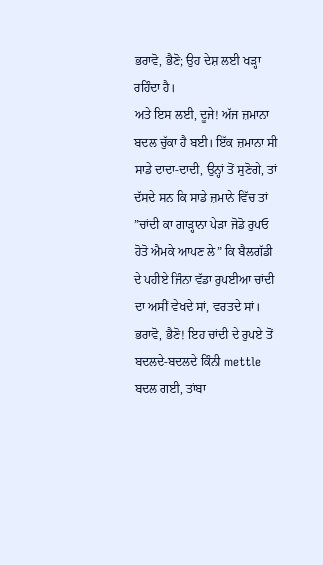ਭਰਾਵੋ, ਭੈਣੋ; ਉਹ ਦੇਸ਼ ਲਈ ਖੜ੍ਹਾ ਰਹਿੰਦਾ ਹੈ।
ਅਤੇ ਇਸ ਲਈ, ਦੂਜੇ! ਅੱਜ ਜ਼ਮਾਨਾ ਬਦਲ ਚੁੱਕਾ ਹੈ ਬਈ। ਇੱਕ ਜ਼ਮਾਨਾ ਸੀ ਸਾਡੇ ਦਾਦਾ-ਦਾਦੀ, ਉਨ੍ਹਾਂ ਤੋਂ ਸੁਣੋਗੇ, ਤਾਂ ਦੱਸਦੇ ਸਨ ਕਿ ਸਾਡੇ ਜ਼ਮਾਨੇ ਵਿੱਚ ਤਾਂ ”ਚਾਂਦੀ ਕਾ ਗਾੜ੍ਹਾਨਾ ਪੇੜਾ ਜੋਡੋ ਰੁਪਓ ਹੋਤੋ ਐਮਕੇ ਆਪਣ ਲੇ” ਕਿ ਬੈਲਗੱਡੀ ਦੇ ਪਹੀਏ ਜਿੰਨਾ ਵੱਡਾ ਰੁਪਈਆ ਚਾਂਦੀ ਦਾ ਅਸੀਂ ਵੇਖਦੇ ਸਾਂ, ਵਰਤਦੇ ਸਾਂ। ਭਰਾਵੋ, ਭੈਣੋ! ਇਹ ਚਾਂਦੀ ਦੇ ਰੁਪਏ ਤੋਂ ਬਦਲਦੇ-ਬਦਲਦੇ ਕਿੰਨੀ mettle ਬਦਲ ਗਈ, ਤਾਂਬਾ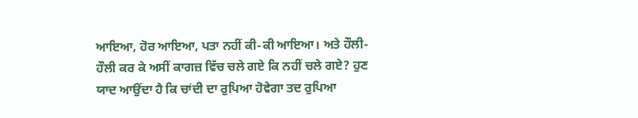ਆਇਆ, ਹੋਰ ਆਇਆ, ਪਤਾ ਨਹੀਂ ਕੀ-ਕੀ ਆਇਆ। ਅਤੇ ਹੌਲੀ-ਹੌਲੀ ਕਰ ਕੇ ਅਸੀਂ ਕਾਗਜ਼ ਵਿੱਚ ਚਲੇ ਗਏ ਕਿ ਨਹੀਂ ਚਲੇ ਗਏ? ਹੁਣ ਯਾਦ ਆਉਂਦਾ ਹੈ ਕਿ ਚਾਂਦੀ ਦਾ ਰੁਪਿਆ ਹੋਵੇਗਾ ਤਦ ਰੁਪਿਆ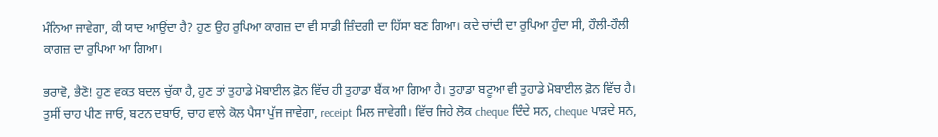ਮੰਨਿਆ ਜਾਵੇਗਾ, ਕੀ ਯਾਦ ਆਉਂਦਾ ਹੈ? ਹੁਣ ਉਹ ਰੁਪਿਆ ਕਾਗਜ਼ ਦਾ ਵੀ ਸਾਡੀ ਜ਼ਿੰਦਗੀ ਦਾ ਹਿੱਸਾ ਬਣ ਗਿਆ। ਕਦੇ ਚਾਂਦੀ ਦਾ ਰੁਪਿਆ ਹੁੰਦਾ ਸੀ, ਹੌਲੀ-ਹੌਲੀ ਕਾਗਜ਼ ਦਾ ਰੁਪਿਆ ਆ ਗਿਆ।

ਭਰਾਵੋ, ਭੈਣੋ! ਹੁਣ ਵਕਤ ਬਦਲ ਚੁੱਕਾ ਹੈ, ਹੁਣ ਤਾਂ ਤੁਹਾਡੇ ਮੋਬਾਈਲ ਫ਼ੋਨ ਵਿੱਚ ਹੀ ਤੁਹਾਡਾ ਬੈਂਕ ਆ ਗਿਆ ਹੈ। ਤੁਹਾਡਾ ਬਟੂਆ ਵੀ ਤੁਹਾਡੇ ਮੋਬਾਈਲ ਫ਼ੋਨ ਵਿੱਚ ਹੈ। ਤੁਸੀਂ ਚਾਹ ਪੀਣ ਜਾਓ, ਬਟਨ ਦਬਾਓ, ਚਾਹ ਵਾਲੇ ਕੋਲ ਪੈਸਾ ਪੁੱਜ ਜਾਵੇਗਾ, receipt ਮਿਲ ਜਾਵੇਗੀ। ਵਿੱਚ ਜਿਹੇ ਲੋਕ cheque ਦਿੰਦੇ ਸਨ, cheque ਪਾੜਦੇ ਸਨ,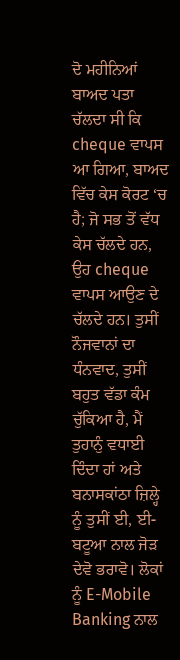ਦੋ ਮਹੀਨਿਆਂ ਬਾਅਦ ਪਤਾ ਚੱਲਦਾ ਸੀ ਕਿ cheque ਵਾਪਸ ਆ ਗਿਆ, ਬਾਅਦ ਵਿੱਚ ਕੇਸ ਕੋਰਟ ‘ਚ ਹੈ; ਜੋ ਸਭ ਤੋਂ ਵੱਧ ਕੇਸ ਚੱਲਦੇ ਹਨ, ਉਹ cheque ਵਾਪਸ ਆਉਣ ਦੇ ਚੱਲਦੇ ਹਨ। ਤੁਸੀਂ ਨੌਜਵਾਨਾਂ ਦਾ ਧੰਨਵਾਦ, ਤੁਸੀਂ ਬਹੁਤ ਵੱਡਾ ਕੰਮ ਚੁੱਕਿਆ ਹੈ, ਮੈਂ ਤੁਹਾਨੁੰ ਵਧਾਈ ਦਿੰਦਾ ਹਾਂ ਅਤੇ ਬਨਾਸਕਾਂਠਾ ਜ਼ਿਲ੍ਹੇ ਨੂੰ ਤੁਸੀਂ ਈ, ਈ-ਬਟੂਆ ਨਾਲ ਜੋੜ ਦੇਵੋ ਭਰਾਵੋ। ਲੋਕਾਂ ਨੂੰ E-Mobile Banking ਨਾਲ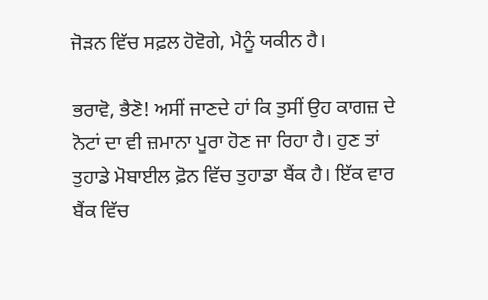ਜੋੜਨ ਵਿੱਚ ਸਫ਼ਲ ਹੋਵੋਗੇ, ਮੈਨੂੰ ਯਕੀਨ ਹੈ।

ਭਰਾਵੋ, ਭੈਣੋ! ਅਸੀਂ ਜਾਣਦੇ ਹਾਂ ਕਿ ਤੁਸੀਂ ਉਹ ਕਾਗਜ਼ ਦੇ ਨੋਟਾਂ ਦਾ ਵੀ ਜ਼ਮਾਨਾ ਪੂਰਾ ਹੋਣ ਜਾ ਰਿਹਾ ਹੈ। ਹੁਣ ਤਾਂ ਤੁਹਾਡੇ ਮੋਬਾਈਲ ਫ਼ੋਨ ਵਿੱਚ ਤੁਹਾਡਾ ਬੈਂਕ ਹੈ। ਇੱਕ ਵਾਰ ਬੈਂਕ ਵਿੱਚ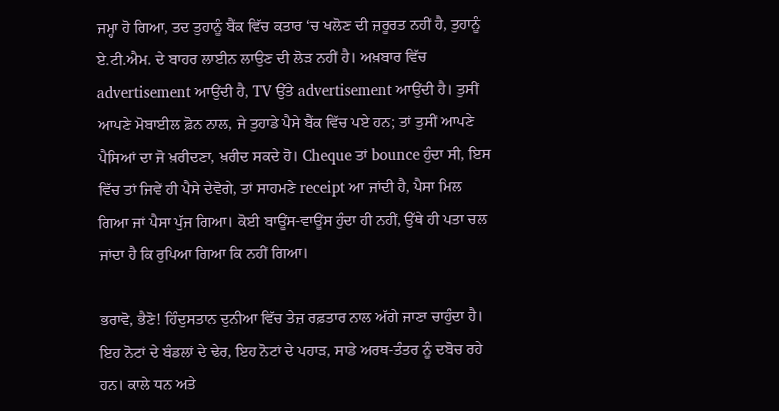ਜਮ੍ਹਾ ਹੋ ਗਿਆ, ਤਦ ਤੁਹਾਨੂੰ ਬੈਂਕ ਵਿੱਚ ਕਤਾਰ ‘ਚ ਖਲੋਣ ਦੀ ਜ਼ਰੂਰਤ ਨਹੀਂ ਹੈ, ਤੁਹਾਨੂੰ ਏ.ਟੀ.ਐਮ. ਦੇ ਬਾਹਰ ਲਾਈਨ ਲਾਉਣ ਦੀ ਲੋੜ ਨਹੀਂ ਹੈ। ਅਖ਼ਬਾਰ ਵਿੱਚ advertisement ਆਉਂਦੀ ਹੈ, TV ਉੱਤੇ advertisement ਆਉਂਦੀ ਹੈ। ਤੁਸੀਂ ਆਪਣੇ ਮੋਬਾਈਲ ਫ਼ੋਨ ਨਾਲ, ਜੇ ਤੁਹਾਡੇ ਪੈਸੇ ਬੈਂਕ ਵਿੱਚ ਪਏ ਹਨ; ਤਾਂ ਤੁਸੀਂ ਆਪਣੇ ਪੈਸਿਆਂ ਦਾ ਜੋ ਖ਼ਰੀਦਣਾ, ਖ਼ਰੀਦ ਸਕਦੇ ਹੋ। Cheque ਤਾਂ bounce ਹੁੰਦਾ ਸੀ, ਇਸ ਵਿੱਚ ਤਾਂ ਜਿਵੇਂ ਹੀ ਪੈਸੇ ਦੇਵੋਗੇ, ਤਾਂ ਸਾਹਮਣੇ receipt ਆ ਜਾਂਦੀ ਹੈ, ਪੈਸਾ ਮਿਲ ਗਿਆ ਜਾਂ ਪੈਸਾ ਪੁੱਜ ਗਿਆ। ਕੋਈ ਬਾਊਂਸ-ਵਾਊਂਸ ਹੁੰਦਾ ਹੀ ਨਹੀਂ, ਉੱਥੇ ਹੀ ਪਤਾ ਚਲ ਜਾਂਦਾ ਹੈ ਕਿ ਰੁਪਿਆ ਗਿਆ ਕਿ ਨਹੀਂ ਗਿਆ।

ਭਰਾਵੋ, ਭੈਣੋ! ਹਿੰਦੁਸਤਾਨ ਦੁਨੀਆ ਵਿੱਚ ਤੇਜ਼ ਰਫ਼ਤਾਰ ਨਾਲ ਅੱਗੇ ਜਾਣਾ ਚਾਹੁੰਦਾ ਹੈ। ਇਹ ਨੋਟਾਂ ਦੇ ਬੰਡਲਾਂ ਦੇ ਢੇਰ, ਇਹ ਨੋਟਾਂ ਦੇ ਪਹਾੜ, ਸਾਡੇ ਅਰਥ-ਤੰਤਰ ਨੂੰ ਦਬੋਚ ਰਹੇ ਹਨ। ਕਾਲੇ ਧਨ ਅਤੇ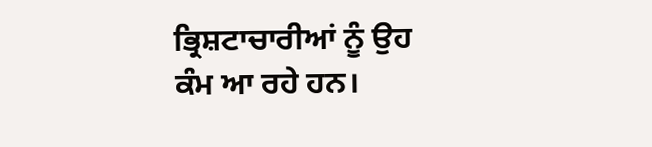ਭ੍ਰਿਸ਼ਟਾਚਾਰੀਆਂ ਨੂੰ ਉਹ ਕੰਮ ਆ ਰਹੇ ਹਨ।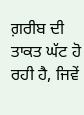ਗ਼ਰੀਬ ਦੀ ਤਾਕਤ ਘੱਟ ਹੋ ਰਹੀ ਹੈ, ਜਿਵੇਂ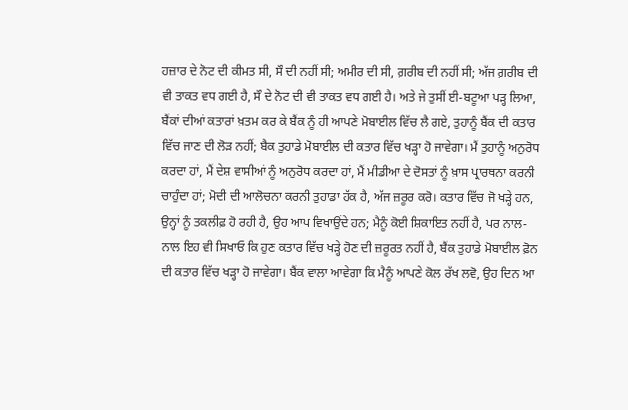ਹਜ਼ਾਰ ਦੇ ਨੋਟ ਦੀ ਕੀਮਤ ਸੀ, ਸੌ ਦੀ ਨਹੀਂ ਸੀ; ਅਮੀਰ ਦੀ ਸੀ, ਗ਼ਰੀਬ ਦੀ ਨਹੀਂ ਸੀ; ਅੱਜ ਗ਼ਰੀਬ ਦੀ ਵੀ ਤਾਕਤ ਵਧ ਗਈ ਹੈ, ਸੌ ਦੇ ਨੋਟ ਦੀ ਵੀ ਤਾਕਤ ਵਧ ਗਈ ਹੈ। ਅਤੇ ਜੇ ਤੁਸੀਂ ਈ-ਬਟੂਆ ਪੜ੍ਹ ਲਿਆ, ਬੈਂਕਾਂ ਦੀਆਂ ਕਤਾਰਾਂ ਖ਼ਤਮ ਕਰ ਕੇ ਬੈਂਕ ਨੂੰ ਹੀ ਆਪਣੇ ਮੋਬਾਈਲ ਵਿੱਚ ਲੈ ਗਏ, ਤੁਹਾਨੂੰ ਬੈਂਕ ਦੀ ਕਤਾਰ ਵਿੱਚ ਜਾਣ ਦੀ ਲੋੜ ਨਹੀਂ; ਬੈਕ ਤੁਹਾਡੇ ਮੋਬਾਈਲ ਦੀ ਕਤਾਰ ਵਿੱਚ ਖੜ੍ਹਾ ਹੋ ਜਾਵੇਗਾ। ਮੈਂ ਤੁਹਾਨੂੰ ਅਨੁਰੋਧ ਕਰਦਾ ਹਾਂ, ਮੈਂ ਦੇਸ਼ ਵਾਸੀਆਂ ਨੂੰ ਅਨੁਰੋਧ ਕਰਦਾ ਹਾਂ, ਮੈਂ ਮੀਡੀਆ ਦੇ ਦੋਸਤਾਂ ਨੂੰ ਖ਼ਾਸ ਪ੍ਰਾਰਥਨਾ ਕਰਨੀ ਚਾਹੁੰਦਾ ਹਾਂ; ਮੋਦੀ ਦੀ ਆਲੋਚਨਾ ਕਰਨੀ ਤੁਹਾਡਾ ਹੱਕ ਹੈ, ਅੱਜ ਜ਼ਰੂਰ ਕਰੋ। ਕਤਾਰ ਵਿੱਚ ਜੋ ਖੜ੍ਹੇ ਹਨ, ਉਨ੍ਹਾਂ ਨੂੰ ਤਕਲੀਫ਼ ਹੋ ਰਹੀ ਹੈ, ਉਹ ਆਪ ਵਿਖਾਉਂਦੇ ਹਨ; ਮੈਨੂੰ ਕੋਈ ਸ਼ਿਕਾਇਤ ਨਹੀਂ ਹੈ, ਪਰ ਨਾਲ-ਨਾਲ ਇਹ ਵੀ ਸਿਖਾਓ ਕਿ ਹੁਣ ਕਤਾਰ ਵਿੱਚ ਖੜ੍ਹੇ ਹੋਣ ਦੀ ਜ਼ਰੂਰਤ ਨਹੀਂ ਹੈ, ਬੈਂਕ ਤੁਹਾਡੇ ਮੋਬਾਈਲ ਫ਼ੋਨ ਦੀ ਕਤਾਰ ਵਿੱਚ ਖੜ੍ਹਾ ਹੋ ਜਾਵੇਗਾ। ਬੈਂਕ ਵਾਲਾ ਆਵੇਗਾ ਕਿ ਮੈਨੂੰ ਆਪਣੇ ਕੋਲ ਰੱਖ ਲਵੋ, ਉਹ ਦਿਨ ਆ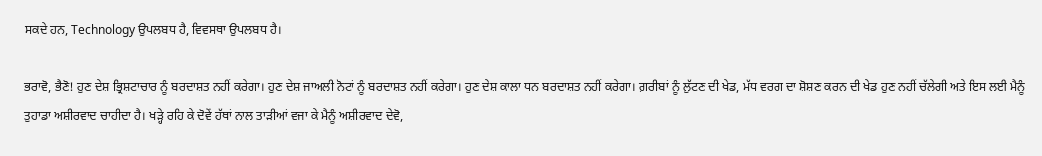ਸਕਦੇ ਹਨ, Technology ਉਪਲਬਧ ਹੈ, ਵਿਵਸਥਾ ਉਪਲਬਧ ਹੈ।

ਭਰਾਵੋ, ਭੈਣੋ! ਹੁਣ ਦੇਸ਼ ਭ੍ਰਿਸ਼ਟਾਚਾਰ ਨੂੰ ਬਰਦਾਸ਼ਤ ਨਹੀਂ ਕਰੇਗਾ। ਹੁਣ ਦੇਸ਼ ਜਾਅਲੀ ਨੋਟਾਂ ਨੂੰ ਬਰਦਾਸ਼ਤ ਨਹੀਂ ਕਰੇਗਾ। ਹੁਣ ਦੇਸ਼ ਕਾਲਾ ਧਨ ਬਰਦਾਸ਼ਤ ਨਹੀਂ ਕਰੇਗਾ। ਗ਼ਰੀਬਾਂ ਨੂੰ ਲੁੱਟਣ ਦੀ ਖੇਡ, ਮੱਧ ਵਰਗ ਦਾ ਸ਼ੋਸ਼ਣ ਕਰਨ ਦੀ ਖੇਡ ਹੁਣ ਨਹੀਂ ਚੱਲੇਗੀ ਅਤੇ ਇਸ ਲਈ ਮੈਨੂੰ ਤੁਹਾਡਾ ਅਸ਼ੀਰਵਾਦ ਚਾਹੀਦਾ ਹੈ। ਖੜ੍ਹੇ ਰਹਿ ਕੇ ਦੋਵੇਂ ਹੱਥਾਂ ਨਾਲ ਤਾੜੀਆਂ ਵਜਾ ਕੇ ਮੈਨੂੰ ਅਸ਼ੀਰਵਾਦ ਦੇਵੋ,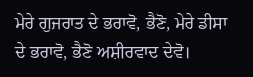ਮੇਰੇ ਗੁਜਰਾਤ ਦੇ ਭਰਾਵੋ, ਭੈਣੋ, ਮੇਰੇ ਡੀਸਾ ਦੇ ਭਰਾਵੋ, ਭੈਣੋ ਅਸ਼ੀਰਵਾਦ ਦੇਵੋ।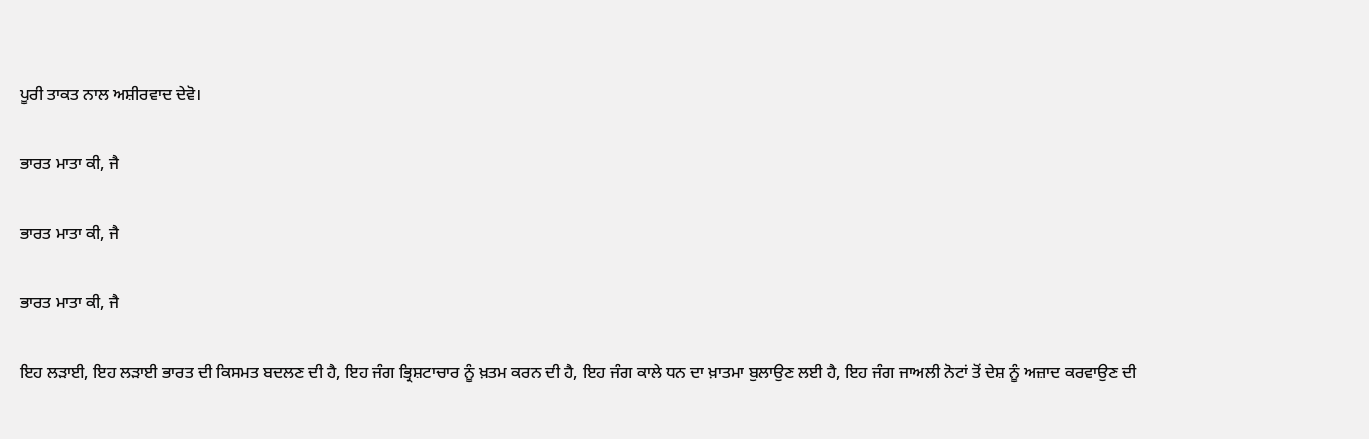ਪੂਰੀ ਤਾਕਤ ਨਾਲ ਅਸ਼ੀਰਵਾਦ ਦੇਵੋ।

ਭਾਰਤ ਮਾਤਾ ਕੀ, ਜੈ

ਭਾਰਤ ਮਾਤਾ ਕੀ, ਜੈ

ਭਾਰਤ ਮਾਤਾ ਕੀ, ਜੈ

ਇਹ ਲੜਾਈ, ਇਹ ਲੜਾਈ ਭਾਰਤ ਦੀ ਕਿਸਮਤ ਬਦਲਣ ਦੀ ਹੈ, ਇਹ ਜੰਗ ਭ੍ਰਿਸ਼ਟਾਚਾਰ ਨੂੰ ਖ਼ਤਮ ਕਰਨ ਦੀ ਹੈ, ਇਹ ਜੰਗ ਕਾਲੇ ਧਨ ਦਾ ਖ਼ਾਤਮਾ ਬੁਲਾਉਣ ਲਈ ਹੈ, ਇਹ ਜੰਗ ਜਾਅਲੀ ਨੋਟਾਂ ਤੋਂ ਦੇਸ਼ ਨੂੰ ਅਜ਼ਾਦ ਕਰਵਾਉਣ ਦੀ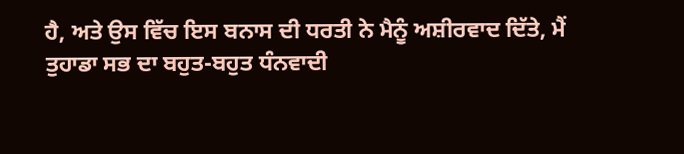ਹੈ, ਅਤੇ ਉਸ ਵਿੱਚ ਇਸ ਬਨਾਸ ਦੀ ਧਰਤੀ ਨੇ ਮੈਨੂੰ ਅਸ਼ੀਰਵਾਦ ਦਿੱਤੇ, ਮੈਂ ਤੁਹਾਡਾ ਸਭ ਦਾ ਬਹੁਤ-ਬਹੁਤ ਧੰਨਵਾਦੀ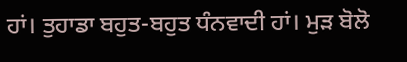ਹਾਂ। ਤੁਹਾਡਾ ਬਹੁਤ-ਬਹੁਤ ਧੰਨਵਾਦੀ ਹਾਂ। ਮੁੜ ਬੋਲੋ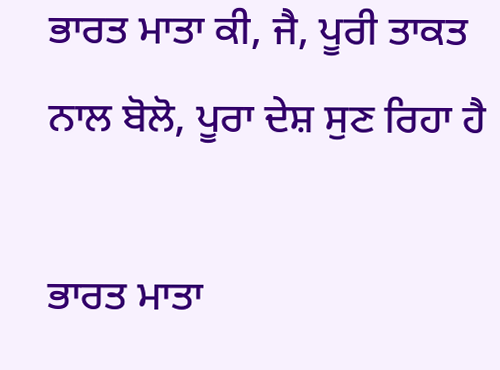ਭਾਰਤ ਮਾਤਾ ਕੀ, ਜੈ, ਪੂਰੀ ਤਾਕਤ ਨਾਲ ਬੋਲੋ, ਪੂਰਾ ਦੇਸ਼ ਸੁਣ ਰਿਹਾ ਹੈ

ਭਾਰਤ ਮਾਤਾ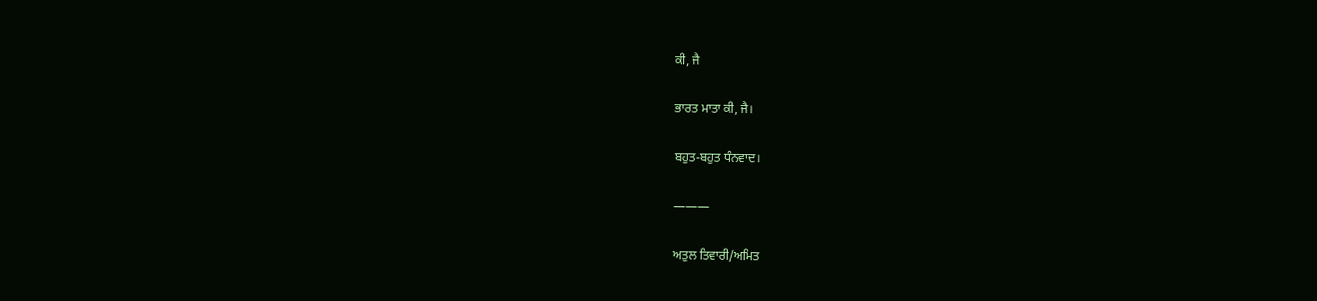ਕੀ, ਜੈ

ਭਾਰਤ ਮਾਤਾ ਕੀ, ਜੈ।

ਬਹੁਤ-ਬਹੁਤ ਧੰਨਵਾਦ।

———

ਅਤੁਲ ਤਿਵਾਰੀ/ਅਮਿਤ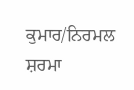ਕੁਮਾਰ/ਨਿਰਮਲ ਸ਼ਰਮਾ